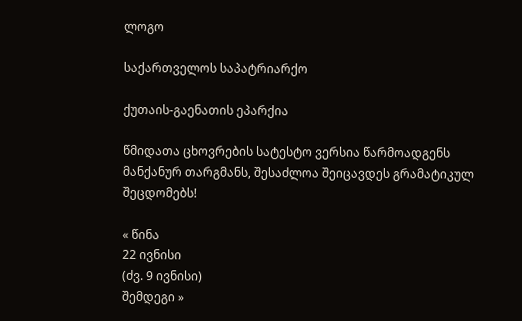ლოგო

საქართველოს საპატრიარქო

ქუთაის-გაენათის ეპარქია

წმიდათა ცხოვრების სატესტო ვერსია წარმოადგენს მანქანურ თარგმანს, შესაძლოა შეიცავდეს გრამატიკულ შეცდომებს!

« წინა
22 ივნისი
(ძვ. 9 ივნისი)
შემდეგი »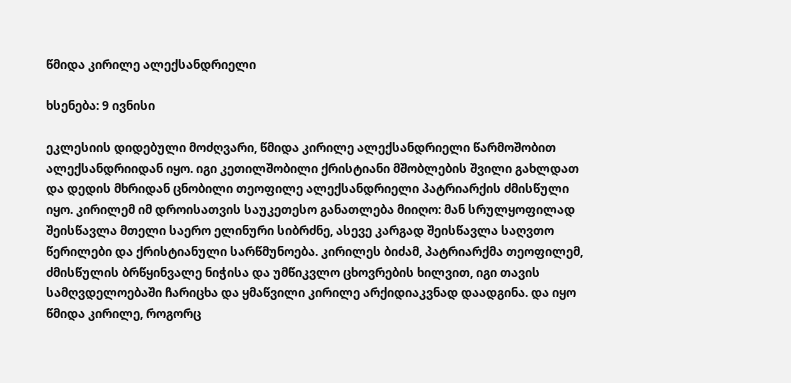წმიდა კირილე ალექსანდრიელი

ხსენება: 9 ივნისი

ეკლესიის დიდებული მოძღვარი, წმიდა კირილე ალექსანდრიელი წარმოშობით ალექსანდრიიდან იყო. იგი კეთილშობილი ქრისტიანი მშობლების შვილი გახლდათ და დედის მხრიდან ცნობილი თეოფილე ალექსანდრიელი პატრიარქის ძმისწული იყო. კირილემ იმ დროისათვის საუკეთესო განათლება მიიღო: მან სრულყოფილად შეისწავლა მთელი საერო ელინური სიბრძნე, ასევე კარგად შეისწავლა საღვთო წერილები და ქრისტიანული სარწმუნოება. კირილეს ბიძამ, პატრიარქმა თეოფილემ, ძმისწულის ბრწყინვალე ნიჭისა და უმწიკვლო ცხოვრების ხილვით, იგი თავის სამღვდელოებაში ჩარიცხა და ყმაწვილი კირილე არქიდიაკვნად დაადგინა. და იყო წმიდა კირილე, როგორც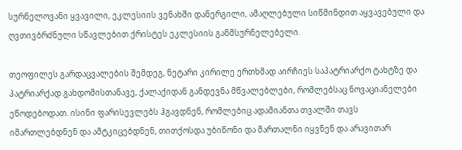სურნელოვანი ყვავილი, ეკლესიის ვენახში დანერგილი, ამაღლებული სიწმინდით აყვავებული და ღვთივბრძნული სწავლებით ქრისტეს ეკლესიის განმსურნელებელი.

თეოფილეს გარდაცვალების შემდეგ, ნეტარი კირილე ერთხმად აირჩიეს საპატრიარქო ტახტზე და პატრიარქად გახდომისთანავე, ქალაქიდან განდევნა მწვალებლები, რომლებსაც ნოვაციანელები ეწოდებოდათ. ისინი ფარისევლებს ჰგავდნენ, რომლებიც ადამიანთა თვალში თავს იმართლებდნენ და ამტკიცებდნენ, თითქოსდა უბიწონი და მართალნი იყვნენ და არავითარ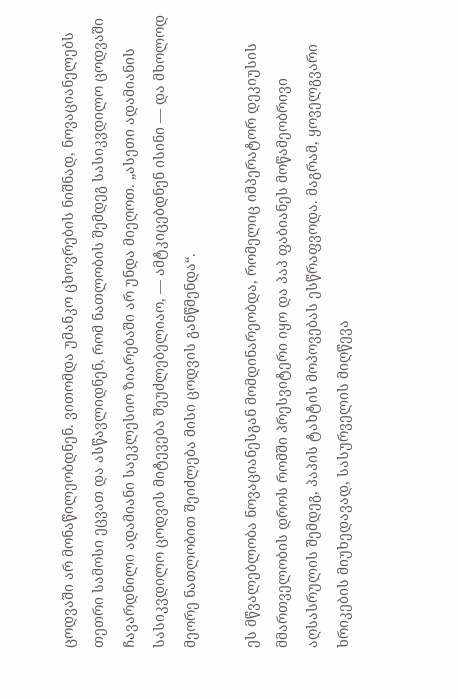ცოდვაში არ მონაწილეობდნენ. ვითომდა უმანკო ცხოვრების ნიშნად, ნოვაციანელებს თეთრი სამოსი ეცვათ და ასწავლიდნენ, რომ ნათლობის შემდეგ სასიკვდილო ცოდვაში ჩავარდნილი ადამიანი საეკლესიო ზიარებაში არ უნდა მიეღოთ. „ასეთი ადამიანის სასიკვდილო ცოდვის მიტევება შეუძლებელიაო, — ამტკიცებდნენ ისინი — და მხოლოდ მეორე ნათლობით შეიძლება მისი ცოდვის განწმენდა“.

ეს მწვალებლობა ნოვაციანესგან მომდინარეობდა, რომელიც იმპერატორ დეკიუსის მმართველობის დროს რომში პრესვიტერი იყო და პაპ ფაბიანეს მოწამეობრივი აღსასრულის შემდეგ, პაპის ტახტის მოპოვებას ესწრაფვოდა. მაგრამ, ყოველგვარი ხრიკების მიუხედავად, სასურველის მიღწევა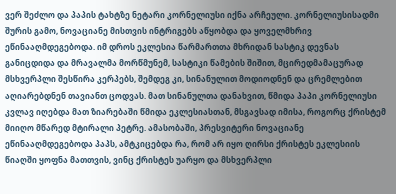ვერ შეძლო და პაპის ტახტზე ნეტარი კორნელიუსი იქნა არჩეული. კორნელიუსისადმი შურის გამო, ნოვაციანე მისთვის ინტრიგებს აწყობდა და ყოველმხრივ ეწინააღმდეგებოდა. იმ დროს ეკლესია წარმართთა მხრიდან სასტიკ დევნას განიცდიდა და მრავალმა მორწმუნემ, სასტიკი წამების შიშით, მცირედმამაცურად მსხვერპლი შესწირა კერპებს, შემდეგ კი, სინანულით მოდიოდნენ და ცრემლებით აღიარებდნენ თავიანთ ცოდვას. მათ სინანულთა დანახვით, წმიდა პაპი კორნელიუსი კვლავ იღებდა მათ ზიარებაში წმიდა ეკლესიასთან, მსგავსად იმისა, როგორც ქრისტემ მიიღო მწარედ მტირალი პეტრე. ამასობაში, პრესვიტერი ნოვაციანე ეწინააღმდეგებოდა პაპს, ამტკიცებდა რა, რომ არ იყო ღირსი ქრისტეს ეკლესიის წიაღში ყოფნა მათთვის, ვინც ქრისტეს უარყო და მსხვერპლი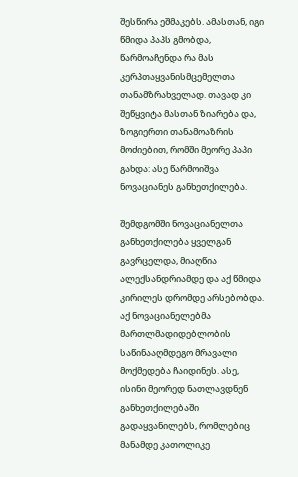შესწირა ეშმაკებს. ამასთან, იგი წმიდა პაპს გმობდა, წარმოაჩენდა რა მას კერპთაყვანისმცემელთა თანამზრახველად. თავად კი შეწყვიტა მასთან ზიარება და, ზოგიერთი თანამოაზრის მოძიებით, რომში მეორე პაპი გახდა: ასე წარმოიშვა ნოვაციანეს განხეთქილება.

შემდგომში ნოვაციანელთა განხეთქილება ყველგან გავრცელდა, მიაღწია ალექსანდრიამდე და აქ წმიდა კირილეს დრომდე არსებობდა. აქ ნოვაციანელებმა მართლმადიდებლობის საწინააღმდეგო მრავალი მოქმედება ჩაიდინეს. ასე, ისინი მეორედ ნათლავდნენ განხეთქილებაში გადაყვანილებს, რომლებიც მანამდე კათოლიკე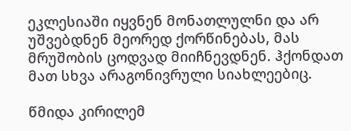ეკლესიაში იყვნენ მონათლულნი და არ უშვებდნენ მეორედ ქორწინებას, მას მრუშობის ცოდვად მიიჩნევდნენ. ჰქონდათ მათ სხვა არაგონივრული სიახლეებიც.

წმიდა კირილემ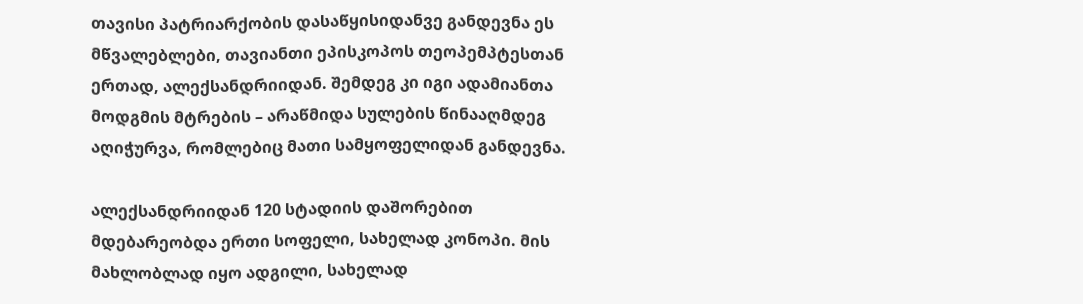თავისი პატრიარქობის დასაწყისიდანვე განდევნა ეს მწვალებლები, თავიანთი ეპისკოპოს თეოპემპტესთან ერთად, ალექსანდრიიდან. შემდეგ კი იგი ადამიანთა მოდგმის მტრების – არაწმიდა სულების წინააღმდეგ აღიჭურვა, რომლებიც მათი სამყოფელიდან განდევნა.

ალექსანდრიიდან 120 სტადიის დაშორებით მდებარეობდა ერთი სოფელი, სახელად კონოპი. მის მახლობლად იყო ადგილი, სახელად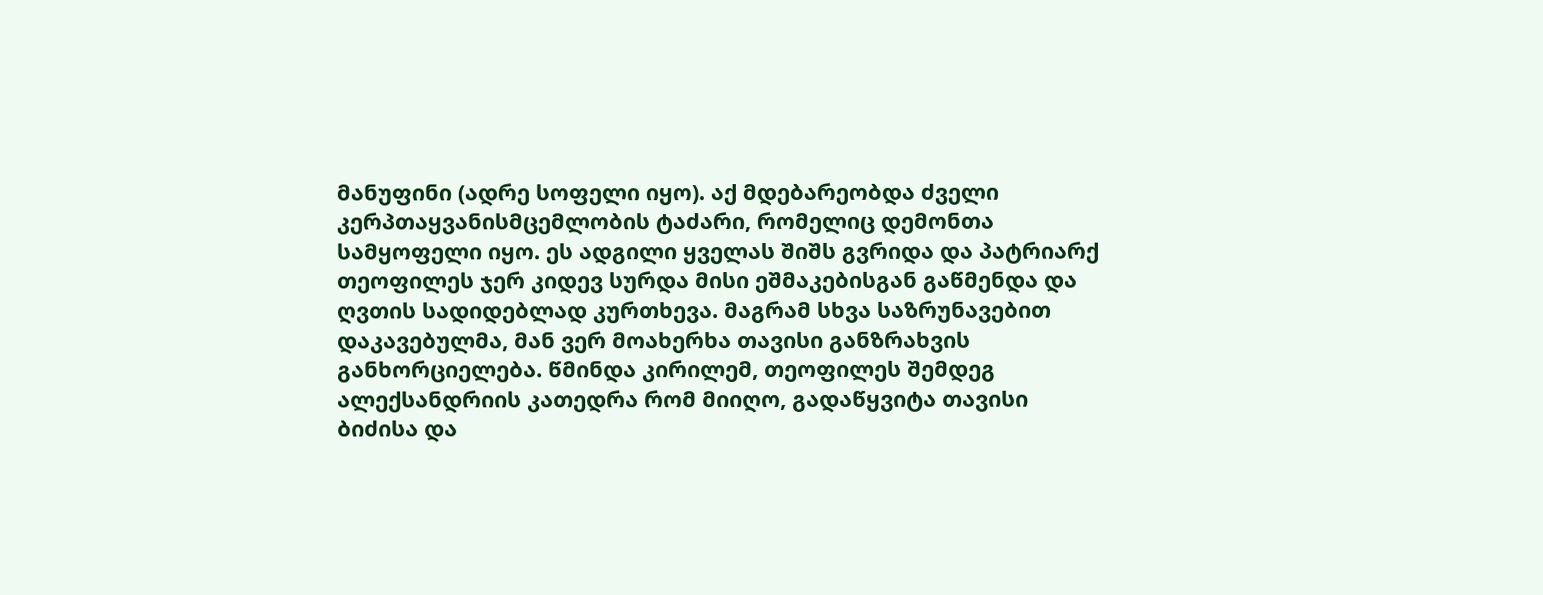მანუფინი (ადრე სოფელი იყო). აქ მდებარეობდა ძველი კერპთაყვანისმცემლობის ტაძარი, რომელიც დემონთა სამყოფელი იყო. ეს ადგილი ყველას შიშს გვრიდა და პატრიარქ თეოფილეს ჯერ კიდევ სურდა მისი ეშმაკებისგან გაწმენდა და ღვთის სადიდებლად კურთხევა. მაგრამ სხვა საზრუნავებით დაკავებულმა, მან ვერ მოახერხა თავისი განზრახვის განხორციელება. წმინდა კირილემ, თეოფილეს შემდეგ ალექსანდრიის კათედრა რომ მიიღო, გადაწყვიტა თავისი ბიძისა და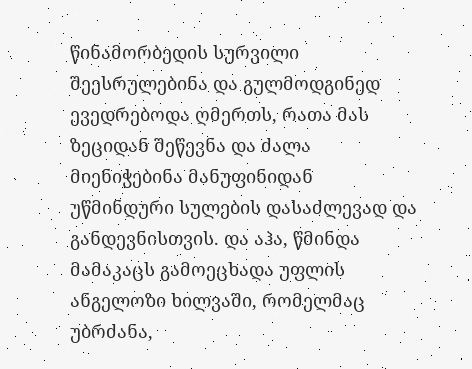წინამორბედის სურვილი შეესრულებინა და გულმოდგინედ ევედრებოდა ღმერთს, რათა მას ზეციდან შეწევნა და ძალა მიენიჭებინა მანუფინიდან უწმინდური სულების დასაძლევად და განდევნისთვის. და აჰა, წმინდა მამაკაცს გამოეცხადა უფლის ანგელოზი ხილვაში, რომელმაც უბრძანა,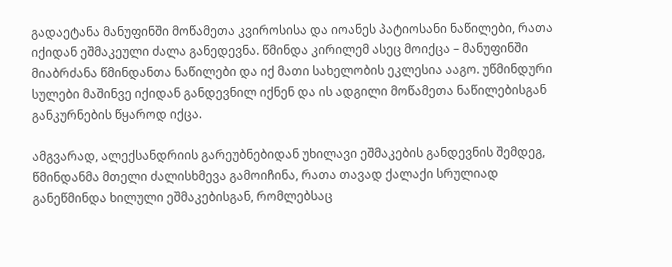გადაეტანა მანუფინში მოწამეთა კვიროსისა და იოანეს პატიოსანი ნაწილები, რათა იქიდან ეშმაკეული ძალა განედევნა. წმინდა კირილემ ასეც მოიქცა – მანუფინში მიაბრძანა წმინდანთა ნაწილები და იქ მათი სახელობის ეკლესია ააგო. უწმინდური სულები მაშინვე იქიდან განდევნილ იქნენ და ის ადგილი მოწამეთა ნაწილებისგან განკურნების წყაროდ იქცა.

ამგვარად, ალექსანდრიის გარეუბნებიდან უხილავი ეშმაკების განდევნის შემდეგ, წმინდანმა მთელი ძალისხმევა გამოიჩინა, რათა თავად ქალაქი სრულიად განეწმინდა ხილული ეშმაკებისგან, რომლებსაც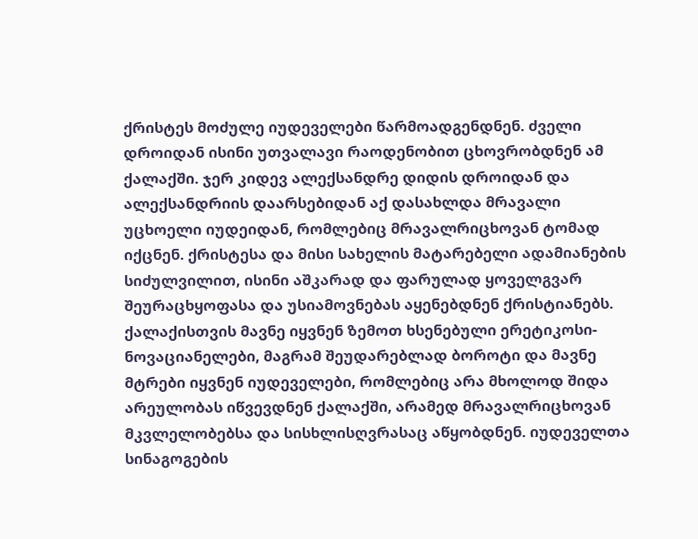ქრისტეს მოძულე იუდეველები წარმოადგენდნენ. ძველი დროიდან ისინი უთვალავი რაოდენობით ცხოვრობდნენ ამ ქალაქში. ჯერ კიდევ ალექსანდრე დიდის დროიდან და ალექსანდრიის დაარსებიდან აქ დასახლდა მრავალი უცხოელი იუდეიდან, რომლებიც მრავალრიცხოვან ტომად იქცნენ. ქრისტესა და მისი სახელის მატარებელი ადამიანების სიძულვილით, ისინი აშკარად და ფარულად ყოველგვარ შეურაცხყოფასა და უსიამოვნებას აყენებდნენ ქრისტიანებს. ქალაქისთვის მავნე იყვნენ ზემოთ ხსენებული ერეტიკოსი-ნოვაციანელები, მაგრამ შეუდარებლად ბოროტი და მავნე მტრები იყვნენ იუდეველები, რომლებიც არა მხოლოდ შიდა არეულობას იწვევდნენ ქალაქში, არამედ მრავალრიცხოვან მკვლელობებსა და სისხლისღვრასაც აწყობდნენ. იუდეველთა სინაგოგების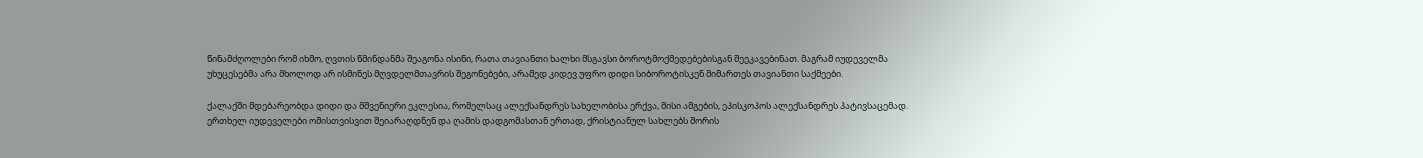წინამძღოლები რომ იხმო, ღვთის წმინდანმა შეაგონა ისინი, რათა თავიანთი ხალხი მსგავსი ბოროტმოქმედებებისგან შეეკავებინათ. მაგრამ იუდეველმა უხუცესებმა არა მხოლოდ არ ისმინეს მღვდელმთავრის შეგონებები, არამედ კიდევ უფრო დიდი სიბოროტისკენ მიმართეს თავიანთი საქმეები.

ქალაქში მდებარეობდა დიდი და მშვენიერი ეკლესია, რომელსაც ალექსანდრეს სახელობისა ერქვა, მისი ამგების, ეპისკოპოს ალექსანდრეს პატივსაცემად. ერთხელ იუდეველები ომისთვისვით შეიარაღდნენ და ღამის დადგომასთან ერთად, ქრისტიანულ სახლებს შორის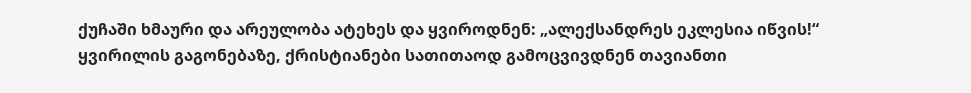ქუჩაში ხმაური და არეულობა ატეხეს და ყვიროდნენ: „ალექსანდრეს ეკლესია იწვის!“ ყვირილის გაგონებაზე, ქრისტიანები სათითაოდ გამოცვივდნენ თავიანთი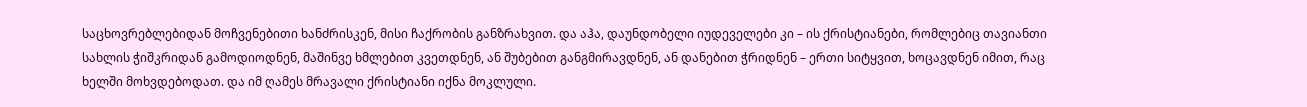საცხოვრებლებიდან მოჩვენებითი ხანძრისკენ, მისი ჩაქრობის განზრახვით. და აჰა, დაუნდობელი იუდეველები კი – ის ქრისტიანები, რომლებიც თავიანთი სახლის ჭიშკრიდან გამოდიოდნენ, მაშინვე ხმლებით კვეთდნენ, ან შუბებით განგმირავდნენ, ან დანებით ჭრიდნენ – ერთი სიტყვით, ხოცავდნენ იმით, რაც ხელში მოხვდებოდათ. და იმ ღამეს მრავალი ქრისტიანი იქნა მოკლული.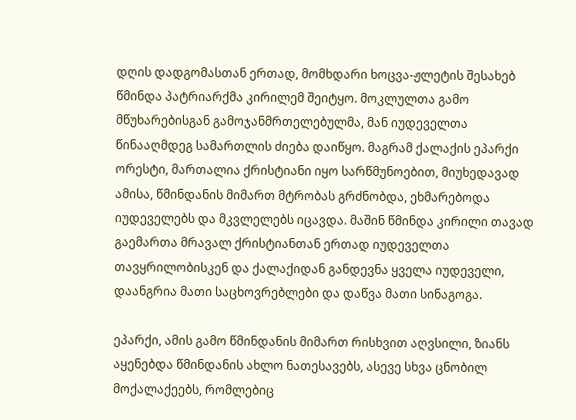დღის დადგომასთან ერთად, მომხდარი ხოცვა-ჟლეტის შესახებ წმინდა პატრიარქმა კირილემ შეიტყო. მოკლულთა გამო მწუხარებისგან გამოჯანმრთელებულმა, მან იუდეველთა წინააღმდეგ სამართლის ძიება დაიწყო. მაგრამ ქალაქის ეპარქი ორესტი, მართალია ქრისტიანი იყო სარწმუნოებით, მიუხედავად ამისა, წმინდანის მიმართ მტრობას გრძნობდა, ეხმარებოდა იუდეველებს და მკვლელებს იცავდა. მაშინ წმინდა კირილი თავად გაემართა მრავალ ქრისტიანთან ერთად იუდეველთა თავყრილობისკენ და ქალაქიდან განდევნა ყველა იუდეველი, დაანგრია მათი საცხოვრებლები და დაწვა მათი სინაგოგა.

ეპარქი, ამის გამო წმინდანის მიმართ რისხვით აღვსილი, ზიანს აყენებდა წმინდანის ახლო ნათესავებს, ასევე სხვა ცნობილ მოქალაქეებს, რომლებიც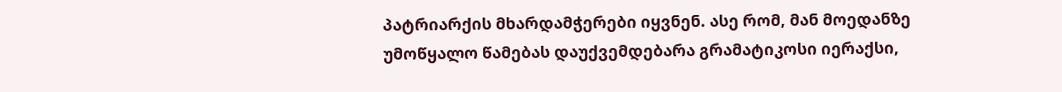პატრიარქის მხარდამჭერები იყვნენ. ასე რომ, მან მოედანზე უმოწყალო წამებას დაუქვემდებარა გრამატიკოსი იერაქსი,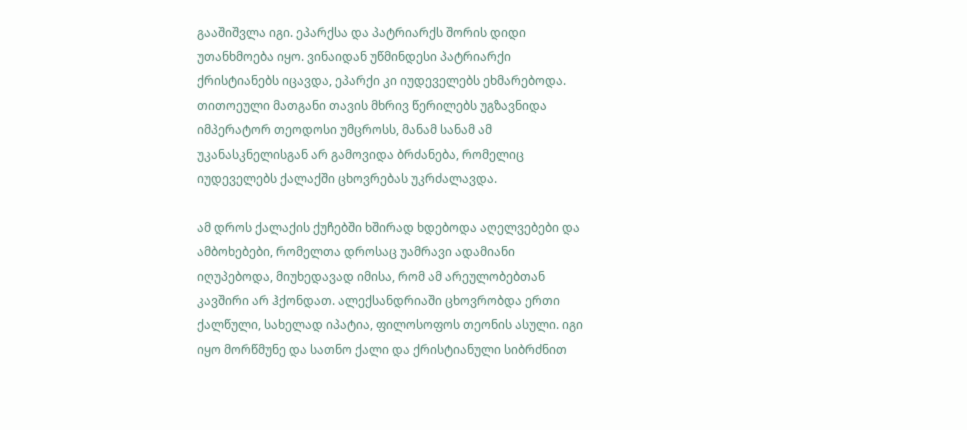გააშიშვლა იგი. ეპარქსა და პატრიარქს შორის დიდი უთანხმოება იყო. ვინაიდან უწმინდესი პატრიარქი ქრისტიანებს იცავდა, ეპარქი კი იუდეველებს ეხმარებოდა. თითოეული მათგანი თავის მხრივ წერილებს უგზავნიდა იმპერატორ თეოდოსი უმცროსს, მანამ სანამ ამ უკანასკნელისგან არ გამოვიდა ბრძანება, რომელიც იუდეველებს ქალაქში ცხოვრებას უკრძალავდა.

ამ დროს ქალაქის ქუჩებში ხშირად ხდებოდა აღელვებები და ამბოხებები, რომელთა დროსაც უამრავი ადამიანი იღუპებოდა, მიუხედავად იმისა, რომ ამ არეულობებთან კავშირი არ ჰქონდათ. ალექსანდრიაში ცხოვრობდა ერთი ქალწული, სახელად იპატია, ფილოსოფოს თეონის ასული. იგი იყო მორწმუნე და სათნო ქალი და ქრისტიანული სიბრძნით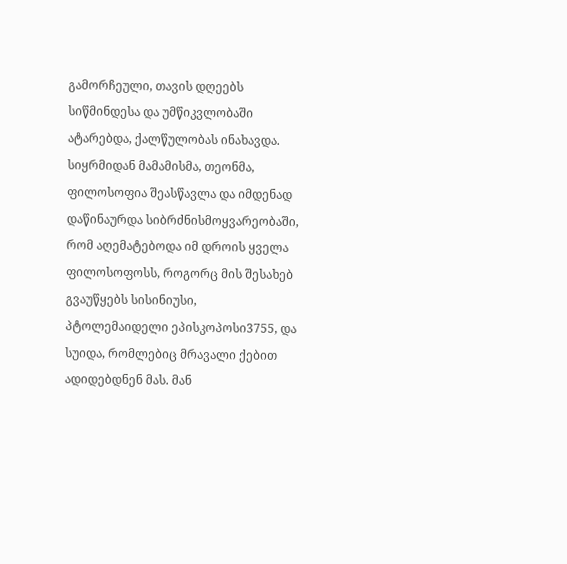გამორჩეული, თავის დღეებს სიწმინდესა და უმწიკვლობაში ატარებდა, ქალწულობას ინახავდა. სიყრმიდან მამამისმა, თეონმა, ფილოსოფია შეასწავლა და იმდენად დაწინაურდა სიბრძნისმოყვარეობაში, რომ აღემატებოდა იმ დროის ყველა ფილოსოფოსს, როგორც მის შესახებ გვაუწყებს სისინიუსი, პტოლემაიდელი ეპისკოპოსი3755, და სუიდა, რომლებიც მრავალი ქებით ადიდებდნენ მას. მან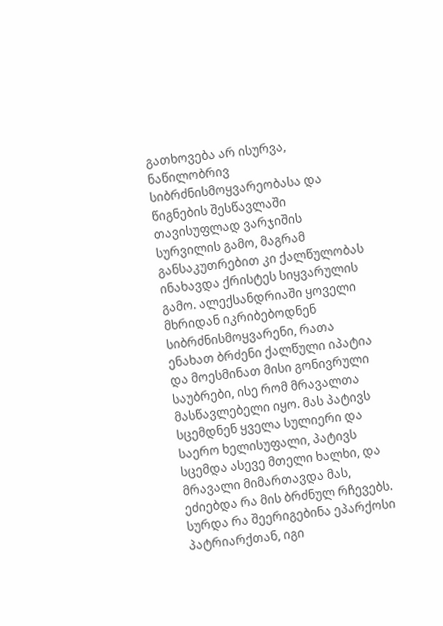გათხოვება არ ისურვა, ნაწილობრივ სიბრძნისმოყვარეობასა და წიგნების შესწავლაში თავისუფლად ვარჯიშის სურვილის გამო, მაგრამ განსაკუთრებით კი ქალწულობას ინახავდა ქრისტეს სიყვარულის გამო. ალექსანდრიაში ყოველი მხრიდან იკრიბებოდნენ სიბრძნისმოყვარენი, რათა ენახათ ბრძენი ქალწული იპატია და მოესმინათ მისი გონივრული საუბრები, ისე რომ მრავალთა მასწავლებელი იყო. მას პატივს სცემდნენ ყველა სულიერი და საერო ხელისუფალი, პატივს სცემდა ასევე მთელი ხალხი, და მრავალი მიმართავდა მას, ეძიებდა რა მის ბრძნულ რჩევებს. სურდა რა შეერიგებინა ეპარქოსი პატრიარქთან, იგი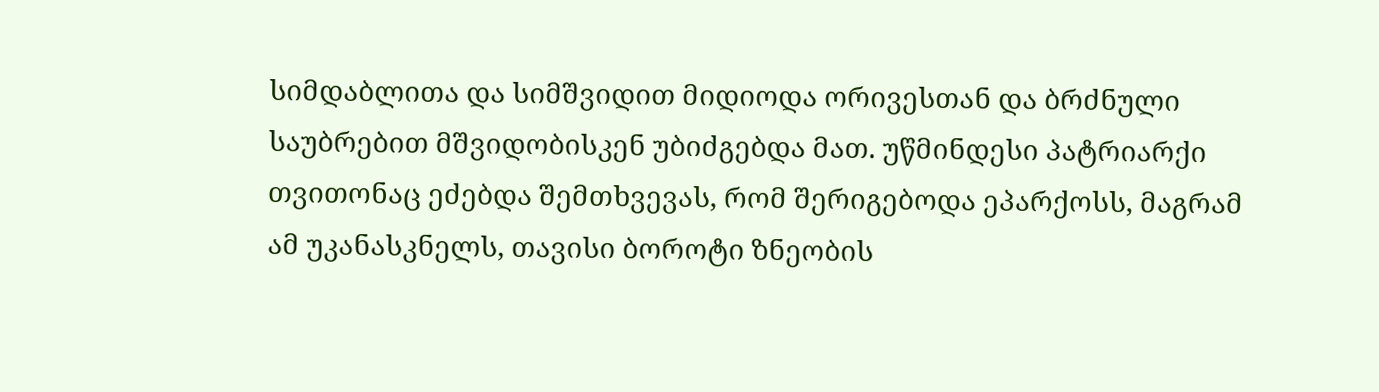სიმდაბლითა და სიმშვიდით მიდიოდა ორივესთან და ბრძნული საუბრებით მშვიდობისკენ უბიძგებდა მათ. უწმინდესი პატრიარქი თვითონაც ეძებდა შემთხვევას, რომ შერიგებოდა ეპარქოსს, მაგრამ ამ უკანასკნელს, თავისი ბოროტი ზნეობის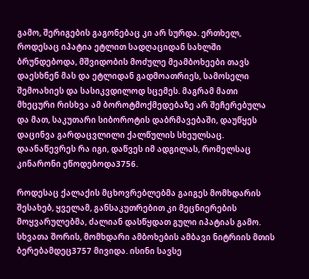გამო, შერიგების გაგონებაც კი არ სურდა. ერთხელ, როდესაც იპატია ეტლით სადღაციდან სახლში ბრუნდებოდა, მშვიდობის მოძულე მეამბოხეები თავს დაესხნენ მას და ეტლიდან გადმოათრიეს, სამოსელი შემოახიეს და სასიკვდილოდ სცემეს. მაგრამ მათი მხეცური რისხვა ამ ბოროტმოქმედებაზე არ შეჩერებულა და მათ, საკუთარი სიბოროტის დაბრმავებაში, დაუწყეს დაცინვა გარდაცვლილი ქალწულის სხეულსაც. დაანაწევრეს რა იგი, დაწვეს იმ ადგილას, რომელსაც კინარონი ეწოდებოდა3756.

როდესაც ქალაქის მცხოვრებლებმა გაიგეს მომხდარის შესახებ, ყველამ, განსაკუთრებით კი მეცნიერების მოყვარულებმა, ძალიან დასწყდათ გული იპატიას გამო. სხვათა შორის, მომხდარი ამბოხების ამბავი ნიტრიის მთის ბერებამდეც3757 მივიდა. ისინი სავსე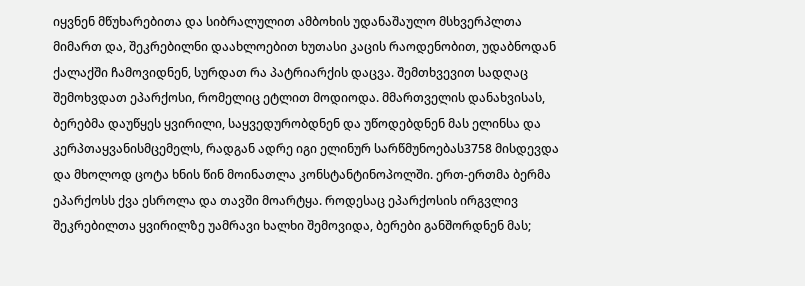იყვნენ მწუხარებითა და სიბრალულით ამბოხის უდანაშაულო მსხვერპლთა მიმართ და, შეკრებილნი დაახლოებით ხუთასი კაცის რაოდენობით, უდაბნოდან ქალაქში ჩამოვიდნენ, სურდათ რა პატრიარქის დაცვა. შემთხვევით სადღაც შემოხვდათ ეპარქოსი, რომელიც ეტლით მოდიოდა. მმართველის დანახვისას, ბერებმა დაუწყეს ყვირილი, საყვედურობდნენ და უწოდებდნენ მას ელინსა და კერპთაყვანისმცემელს, რადგან ადრე იგი ელინურ სარწმუნოებას3758 მისდევდა და მხოლოდ ცოტა ხნის წინ მოინათლა კონსტანტინოპოლში. ერთ-ერთმა ბერმა ეპარქოსს ქვა ესროლა და თავში მოარტყა. როდესაც ეპარქოსის ირგვლივ შეკრებილთა ყვირილზე უამრავი ხალხი შემოვიდა, ბერები განშორდნენ მას;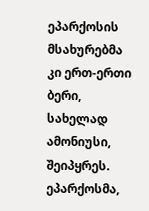ეპარქოსის მსახურებმა კი ერთ-ერთი ბერი, სახელად ამონიუსი, შეიპყრეს. ეპარქოსმა,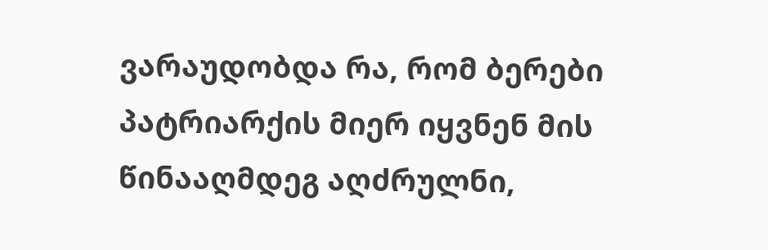ვარაუდობდა რა, რომ ბერები პატრიარქის მიერ იყვნენ მის წინააღმდეგ აღძრულნი,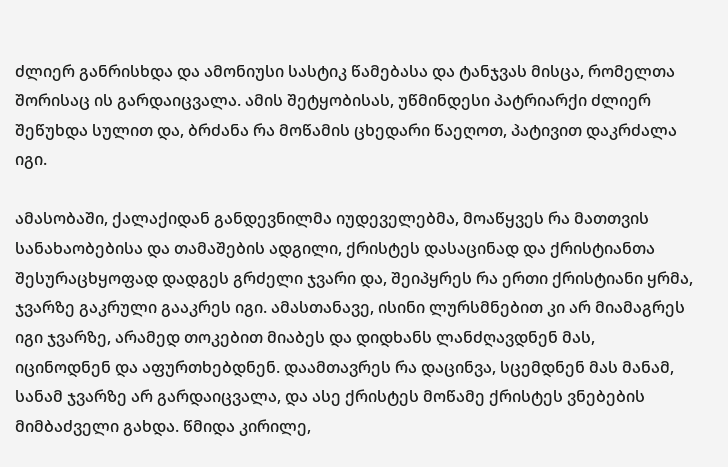ძლიერ განრისხდა და ამონიუსი სასტიკ წამებასა და ტანჯვას მისცა, რომელთა შორისაც ის გარდაიცვალა. ამის შეტყობისას, უწმინდესი პატრიარქი ძლიერ შეწუხდა სულით და, ბრძანა რა მოწამის ცხედარი წაეღოთ, პატივით დაკრძალა იგი.

ამასობაში, ქალაქიდან განდევნილმა იუდეველებმა, მოაწყვეს რა მათთვის სანახაობებისა და თამაშების ადგილი, ქრისტეს დასაცინად და ქრისტიანთა შესურაცხყოფად დადგეს გრძელი ჯვარი და, შეიპყრეს რა ერთი ქრისტიანი ყრმა, ჯვარზე გაკრული გააკრეს იგი. ამასთანავე, ისინი ლურსმნებით კი არ მიამაგრეს იგი ჯვარზე, არამედ თოკებით მიაბეს და დიდხანს ლანძღავდნენ მას, იცინოდნენ და აფურთხებდნენ. დაამთავრეს რა დაცინვა, სცემდნენ მას მანამ, სანამ ჯვარზე არ გარდაიცვალა, და ასე ქრისტეს მოწამე ქრისტეს ვნებების მიმბაძველი გახდა. წმიდა კირილე,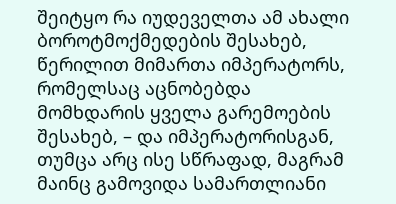შეიტყო რა იუდეველთა ამ ახალი ბოროტმოქმედების შესახებ, წერილით მიმართა იმპერატორს, რომელსაც აცნობებდა მომხდარის ყველა გარემოების შესახებ, – და იმპერატორისგან, თუმცა არც ისე სწრაფად, მაგრამ მაინც გამოვიდა სამართლიანი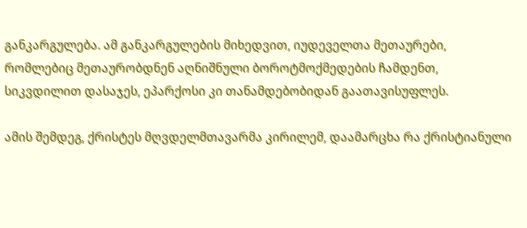განკარგულება. ამ განკარგულების მიხედვით, იუდეველთა მეთაურები, რომლებიც მეთაურობდნენ აღნიშნული ბოროტმოქმედების ჩამდენთ, სიკვდილით დასაჯეს, ეპარქოსი კი თანამდებობიდან გაათავისუფლეს.

ამის შემდეგ, ქრისტეს მღვდელმთავარმა კირილემ, დაამარცხა რა ქრისტიანული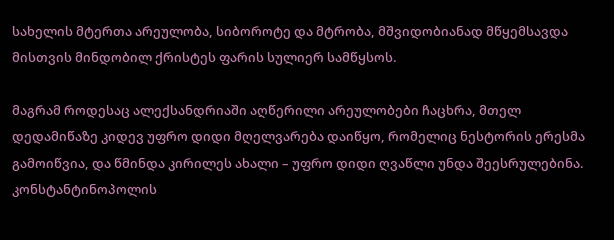სახელის მტერთა არეულობა, სიბოროტე და მტრობა, მშვიდობიანად მწყემსავდა მისთვის მინდობილ ქრისტეს ფარის სულიერ სამწყსოს.

მაგრამ როდესაც ალექსანდრიაში აღწერილი არეულობები ჩაცხრა, მთელ დედამიწაზე კიდევ უფრო დიდი მღელვარება დაიწყო, რომელიც ნესტორის ერესმა გამოიწვია, და წმინდა კირილეს ახალი – უფრო დიდი ღვაწლი უნდა შეესრულებინა. კონსტანტინოპოლის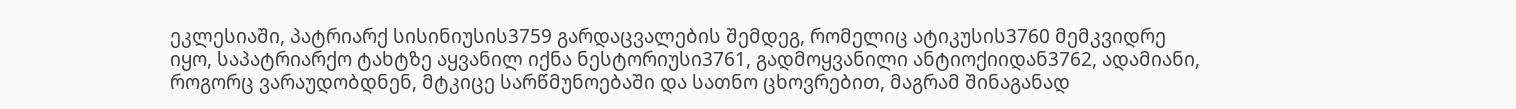ეკლესიაში, პატრიარქ სისინიუსის3759 გარდაცვალების შემდეგ, რომელიც ატიკუსის3760 მემკვიდრე იყო, საპატრიარქო ტახტზე აყვანილ იქნა ნესტორიუსი3761, გადმოყვანილი ანტიოქიიდან3762, ადამიანი, როგორც ვარაუდობდნენ, მტკიცე სარწმუნოებაში და სათნო ცხოვრებით, მაგრამ შინაგანად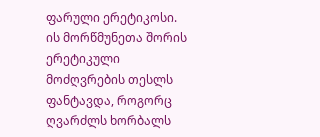ფარული ერეტიკოსი. ის მორწმუნეთა შორის ერეტიკული მოძღვრების თესლს ფანტავდა, როგორც ღვარძლს ხორბალს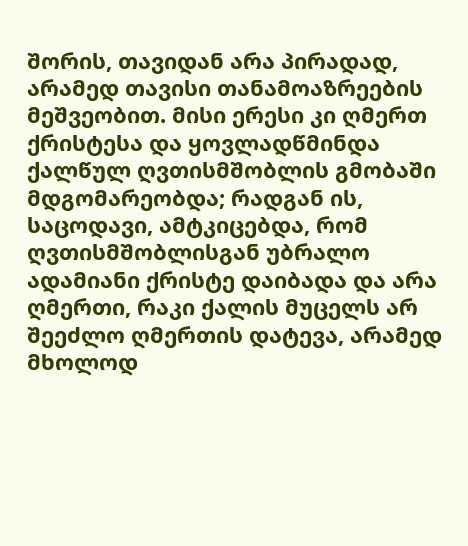შორის, თავიდან არა პირადად, არამედ თავისი თანამოაზრეების მეშვეობით. მისი ერესი კი ღმერთ ქრისტესა და ყოვლადწმინდა ქალწულ ღვთისმშობლის გმობაში მდგომარეობდა; რადგან ის, საცოდავი, ამტკიცებდა, რომ ღვთისმშობლისგან უბრალო ადამიანი ქრისტე დაიბადა და არა ღმერთი, რაკი ქალის მუცელს არ შეეძლო ღმერთის დატევა, არამედ მხოლოდ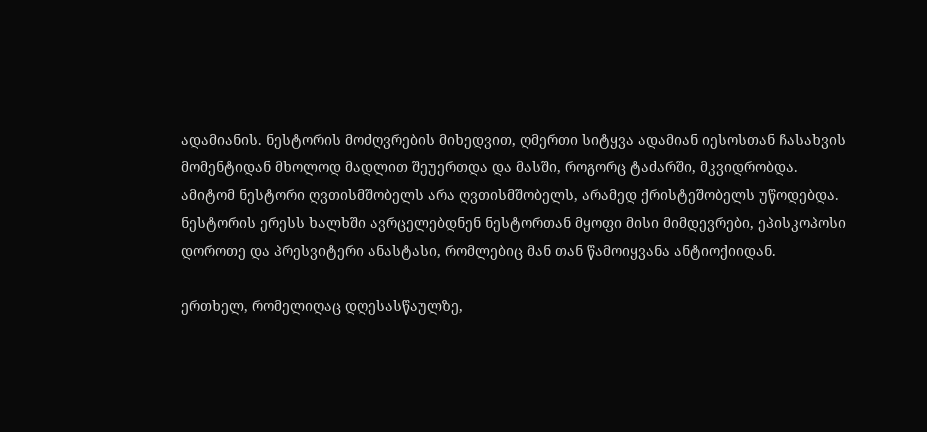ადამიანის. ნესტორის მოძღვრების მიხედვით, ღმერთი სიტყვა ადამიან იესოსთან ჩასახვის მომენტიდან მხოლოდ მადლით შეუერთდა და მასში, როგორც ტაძარში, მკვიდრობდა. ამიტომ ნესტორი ღვთისმშობელს არა ღვთისმშობელს, არამედ ქრისტეშობელს უწოდებდა. ნესტორის ერესს ხალხში ავრცელებდნენ ნესტორთან მყოფი მისი მიმდევრები, ეპისკოპოსი დოროთე და პრესვიტერი ანასტასი, რომლებიც მან თან წამოიყვანა ანტიოქიიდან.

ერთხელ, რომელიღაც დღესასწაულზე,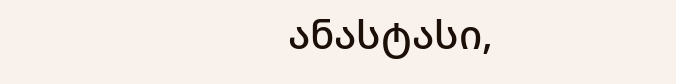ანასტასი,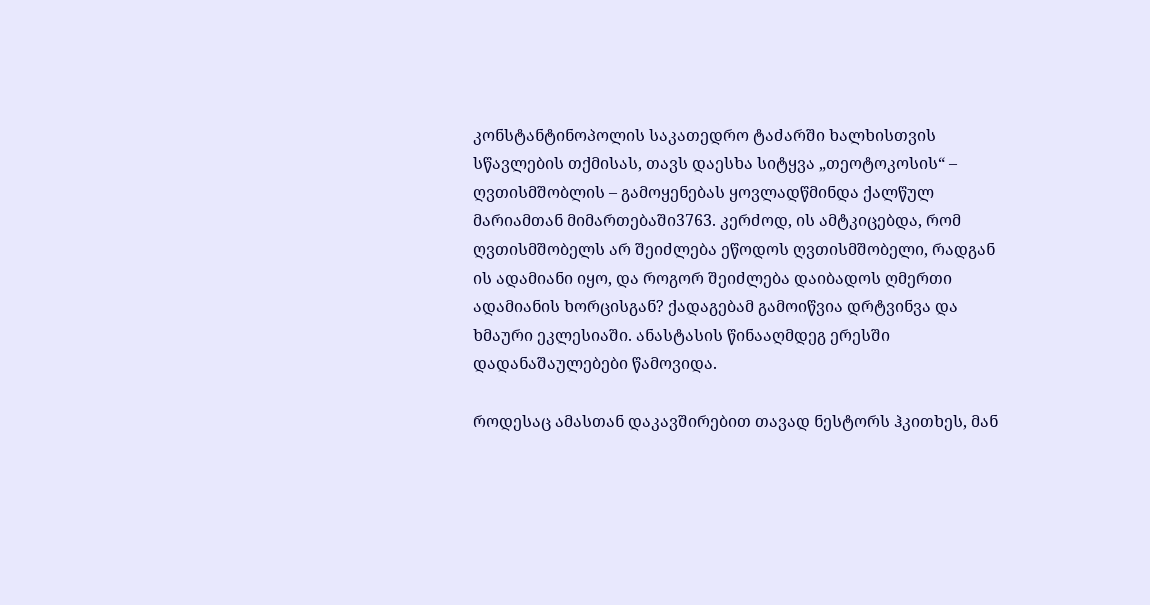კონსტანტინოპოლის საკათედრო ტაძარში ხალხისთვის სწავლების თქმისას, თავს დაესხა სიტყვა „თეოტოკოსის“ – ღვთისმშობლის – გამოყენებას ყოვლადწმინდა ქალწულ მარიამთან მიმართებაში3763. კერძოდ, ის ამტკიცებდა, რომ ღვთისმშობელს არ შეიძლება ეწოდოს ღვთისმშობელი, რადგან ის ადამიანი იყო, და როგორ შეიძლება დაიბადოს ღმერთი ადამიანის ხორცისგან? ქადაგებამ გამოიწვია დრტვინვა და ხმაური ეკლესიაში. ანასტასის წინააღმდეგ ერესში დადანაშაულებები წამოვიდა.

როდესაც ამასთან დაკავშირებით თავად ნესტორს ჰკითხეს, მან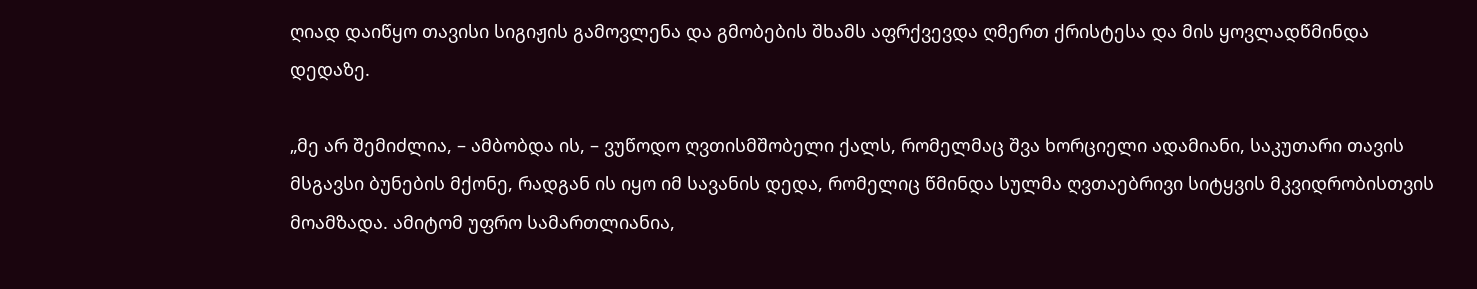ღიად დაიწყო თავისი სიგიჟის გამოვლენა და გმობების შხამს აფრქვევდა ღმერთ ქრისტესა და მის ყოვლადწმინდა დედაზე.

„მე არ შემიძლია, – ამბობდა ის, – ვუწოდო ღვთისმშობელი ქალს, რომელმაც შვა ხორციელი ადამიანი, საკუთარი თავის მსგავსი ბუნების მქონე, რადგან ის იყო იმ სავანის დედა, რომელიც წმინდა სულმა ღვთაებრივი სიტყვის მკვიდრობისთვის მოამზადა. ამიტომ უფრო სამართლიანია,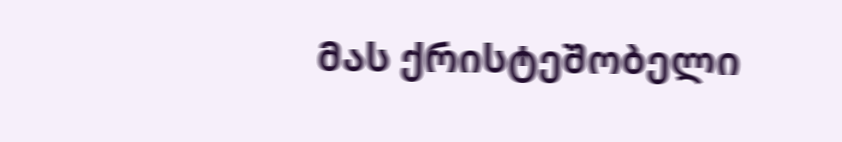მას ქრისტეშობელი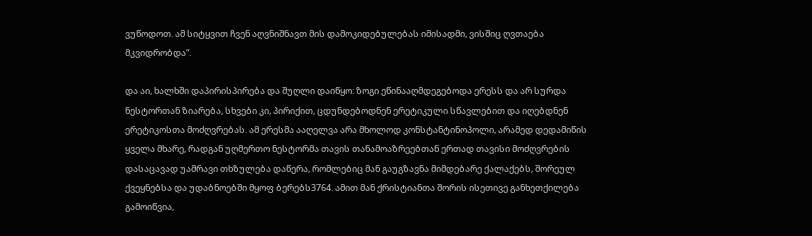ვუწოდოთ. ამ სიტყვით ჩვენ აღვნიშნავთ მის დამოკიდებულებას იმისადმი, ვისშიც ღვთაება მკვიდრობდა“.

და აი, ხალხში დაპირისპირება და შუღლი დაიწყო: ზოგი ეწინააღმდეგებოდა ერესს და არ სურდა ნესტორთან ზიარება, სხვები კი, პირიქით, ცდუნდებოდნენ ერეტიკული სწავლებით და იღებდნენ ერეტიკოსთა მოძღვრებას. ამ ერესმა ააღელვა არა მხოლოდ კონსტანტინოპოლი, არამედ დედამიწის ყველა მხარე, რადგან უღმერთო ნესტორმა თავის თანამოაზრეებთან ერთად თავისი მოძღვრების დასაცავად უამრავი თხზულება დაწერა, რომლებიც მან გაუგზავნა მიმდებარე ქალაქებს, შორეულ ქვეყნებსა და უდაბნოებში მყოფ ბერებს3764. ამით მან ქრისტიანთა შორის ისეთივე განხეთქილება გამოიწვია,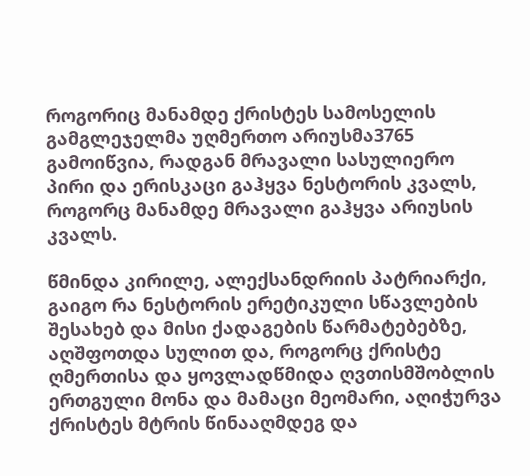როგორიც მანამდე ქრისტეს სამოსელის გამგლეჯელმა უღმერთო არიუსმა3765 გამოიწვია, რადგან მრავალი სასულიერო პირი და ერისკაცი გაჰყვა ნესტორის კვალს, როგორც მანამდე მრავალი გაჰყვა არიუსის კვალს.

წმინდა კირილე, ალექსანდრიის პატრიარქი, გაიგო რა ნესტორის ერეტიკული სწავლების შესახებ და მისი ქადაგების წარმატებებზე, აღშფოთდა სულით და, როგორც ქრისტე ღმერთისა და ყოვლადწმიდა ღვთისმშობლის ერთგული მონა და მამაცი მეომარი, აღიჭურვა ქრისტეს მტრის წინააღმდეგ და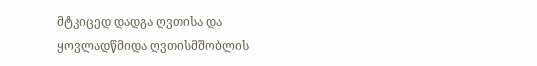მტკიცედ დადგა ღვთისა და ყოვლადწმიდა ღვთისმშობლის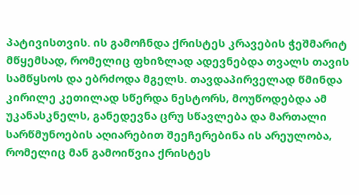პატივისთვის. ის გამოჩნდა ქრისტეს კრავების ჭეშმარიტ მწყემსად, რომელიც ფხიზლად ადევნებდა თვალს თავის სამწყსოს და ებრძოდა მგელს. თავდაპირველად წმინდა კირილე კეთილად სწერდა ნესტორს, მოუწოდებდა ამ უკანასკნელს, განედევნა ცრუ სწავლება და მართალი სარწმუნოების აღიარებით შეეჩერებინა ის არეულობა, რომელიც მან გამოიწვია ქრისტეს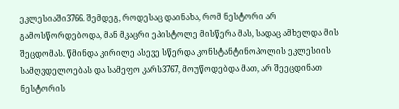ეკლესიაში3766. შემდეგ, როდესაც დაინახა, რომ ნესტორი არ გამოსწორდებოდა, მან მკაცრი ეპისტოლე მისწერა მას, სადაც ამხელდა მის შეცდომას. წმინდა კირილე ასევე სწერდა კონსტანტინოპოლის ეკლესიის სამღვდელოებას და სამეფო კარს3767, მოუწოდებდა მათ, არ შეეცდინათ ნესტორის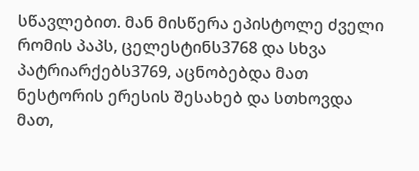სწავლებით. მან მისწერა ეპისტოლე ძველი რომის პაპს, ცელესტინს3768 და სხვა პატრიარქებს3769, აცნობებდა მათ ნესტორის ერესის შესახებ და სთხოვდა მათ,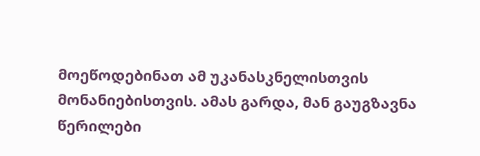მოეწოდებინათ ამ უკანასკნელისთვის მონანიებისთვის. ამას გარდა, მან გაუგზავნა წერილები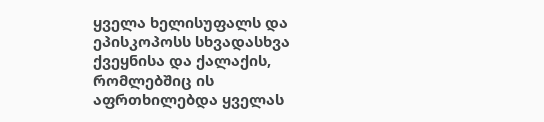ყველა ხელისუფალს და ეპისკოპოსს სხვადასხვა ქვეყნისა და ქალაქის, რომლებშიც ის აფრთხილებდა ყველას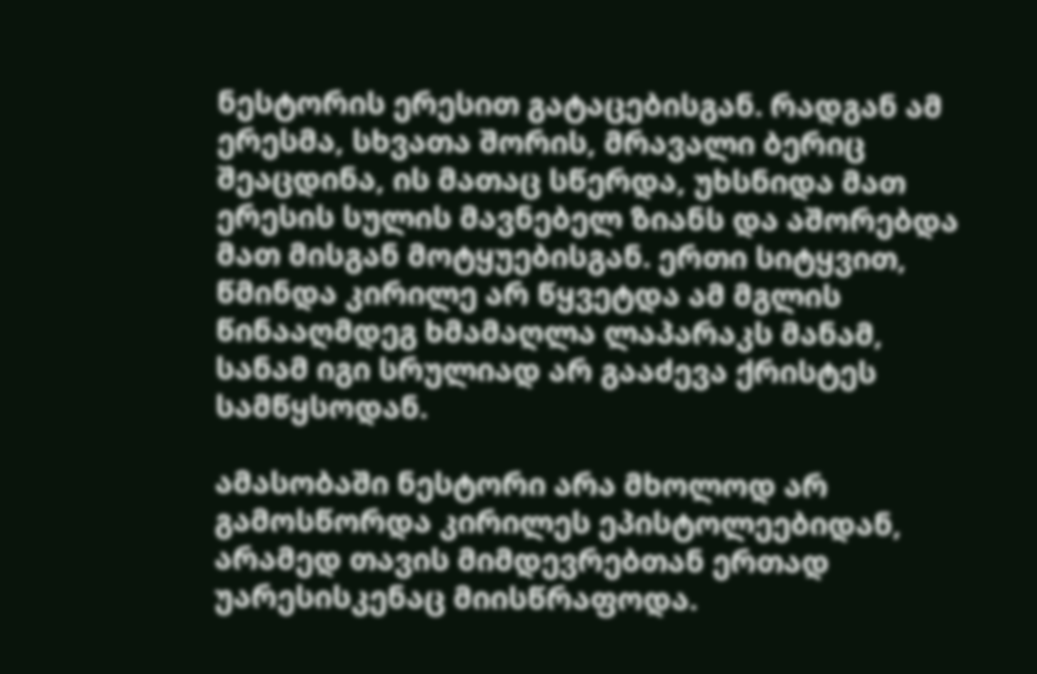ნესტორის ერესით გატაცებისგან. რადგან ამ ერესმა, სხვათა შორის, მრავალი ბერიც შეაცდინა, ის მათაც სწერდა, უხსნიდა მათ ერესის სულის მავნებელ ზიანს და აშორებდა მათ მისგან მოტყუებისგან. ერთი სიტყვით, წმინდა კირილე არ წყვეტდა ამ მგლის წინააღმდეგ ხმამაღლა ლაპარაკს მანამ, სანამ იგი სრულიად არ გააძევა ქრისტეს სამწყსოდან.

ამასობაში ნესტორი არა მხოლოდ არ გამოსწორდა კირილეს ეპისტოლეებიდან, არამედ თავის მიმდევრებთან ერთად უარესისკენაც მიისწრაფოდა.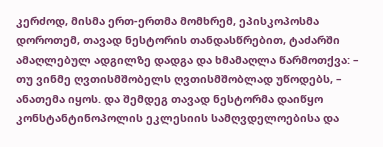კერძოდ, მისმა ერთ-ერთმა მომხრემ, ეპისკოპოსმა დოროთემ, თავად ნესტორის თანდასწრებით, ტაძარში ამაღლებულ ადგილზე დადგა და ხმამაღლა წარმოთქვა: – თუ ვინმე ღვთისმშობელს ღვთისმშობლად უწოდებს, – ანათემა იყოს. და შემდეგ თავად ნესტორმა დაიწყო კონსტანტინოპოლის ეკლესიის სამღვდელოებისა და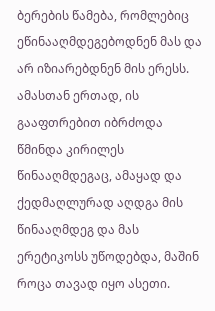ბერების წამება, რომლებიც ეწინააღმდეგებოდნენ მას და არ იზიარებდნენ მის ერესს. ამასთან ერთად, ის გააფთრებით იბრძოდა წმინდა კირილეს წინააღმდეგაც, ამაყად და ქედმაღლურად აღდგა მის წინააღმდეგ და მას ერეტიკოსს უწოდებდა, მაშინ როცა თავად იყო ასეთი.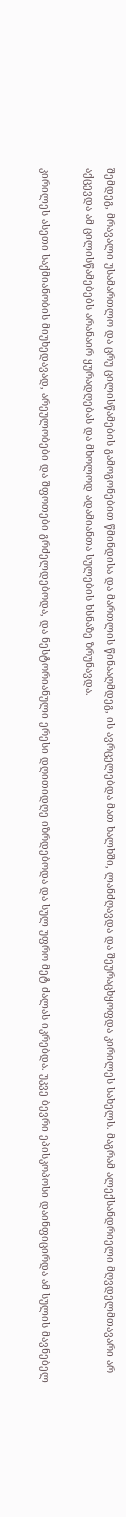შემდეგ, მრავალი უსამართლო და ცრუ ცილისწამების გამოგონებით წმინდისა და მართლის წინააღმდეგ, ის ავრცელებდა მათ ხალხში, ლანძღავდა და შეურაცხყოფდა კირილეს სახელს. მაგრამ ალექსანდრიელი მღვდელმთავარი არ აქცევდა ამ ცილისწამებებს არანაირ ყურადღებას და მხოლოდ ადამიანთა სულების ხსნაზე ზრუნავდა.

კირილეს ასეთი საქმიანობის მიუხედავად, არეულობები და შფოთები გრძელდებოდა, და ნესტორიანული ერესი დღითიდღე იზრდებოდა და სულ უფრო მეტ ძალას იკრებდა. უკვე ბევრი ეპისკოპოსი დაინფიცირდა ამ სულის მავნებელ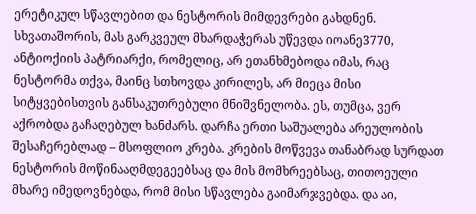ერეტიკულ სწავლებით და ნესტორის მიმდევრები გახდნენ. სხვათაშორის, მას გარკვეულ მხარდაჭერას უწევდა იოანე3770, ანტიოქიის პატრიარქი, რომელიც, არ ეთანხმებოდა იმას, რაც ნესტორმა თქვა, მაინც სთხოვდა კირილეს, არ მიეცა მისი სიტყვებისთვის განსაკუთრებული მნიშვნელობა. ეს, თუმცა, ვერ აქრობდა გაჩაღებულ ხანძარს. დარჩა ერთი საშუალება არეულობის შესაჩერებლად – მსოფლიო კრება. კრების მოწვევა თანაბრად სურდათ ნესტორის მოწინააღმდეგეებსაც და მის მომხრეებსაც, თითოეული მხარე იმედოვნებდა, რომ მისი სწავლება გაიმარჯვებდა. და აი,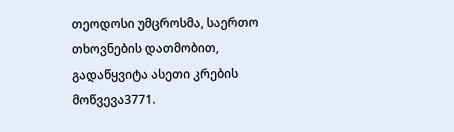თეოდოსი უმცროსმა, საერთო თხოვნების დათმობით, გადაწყვიტა ასეთი კრების მოწვევა3771.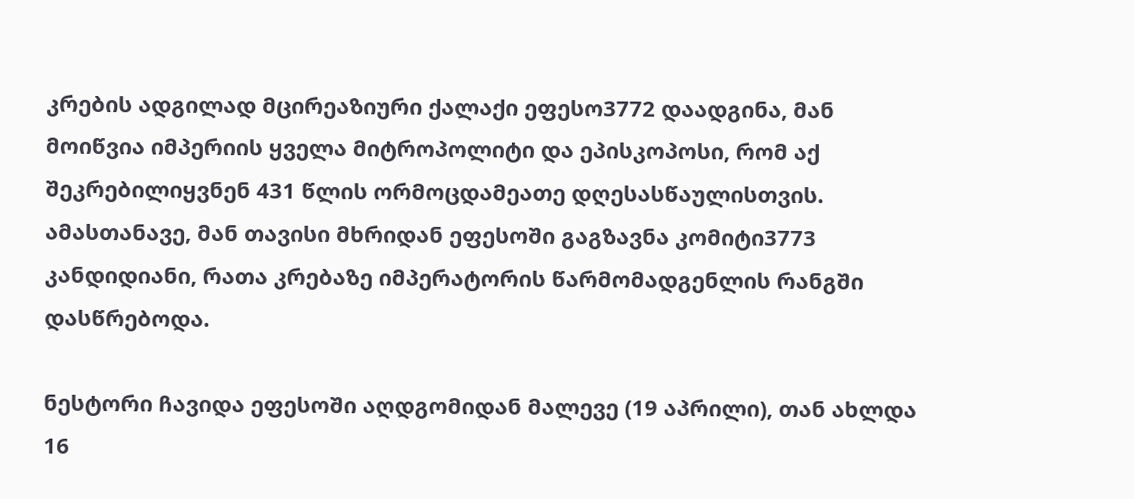კრების ადგილად მცირეაზიური ქალაქი ეფესო3772 დაადგინა, მან მოიწვია იმპერიის ყველა მიტროპოლიტი და ეპისკოპოსი, რომ აქ შეკრებილიყვნენ 431 წლის ორმოცდამეათე დღესასწაულისთვის. ამასთანავე, მან თავისი მხრიდან ეფესოში გაგზავნა კომიტი3773 კანდიდიანი, რათა კრებაზე იმპერატორის წარმომადგენლის რანგში დასწრებოდა.

ნესტორი ჩავიდა ეფესოში აღდგომიდან მალევე (19 აპრილი), თან ახლდა 16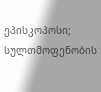ეპისკოპოსი; სულთმოფენობის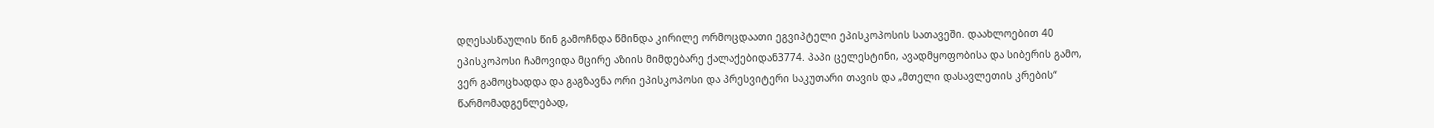დღესასწაულის წინ გამოჩნდა წმინდა კირილე ორმოცდაათი ეგვიპტელი ეპისკოპოსის სათავეში. დაახლოებით 40 ეპისკოპოსი ჩამოვიდა მცირე აზიის მიმდებარე ქალაქებიდან3774. პაპი ცელესტინი, ავადმყოფობისა და სიბერის გამო, ვერ გამოცხადდა და გაგზავნა ორი ეპისკოპოსი და პრესვიტერი საკუთარი თავის და „მთელი დასავლეთის კრების“ წარმომადგენლებად,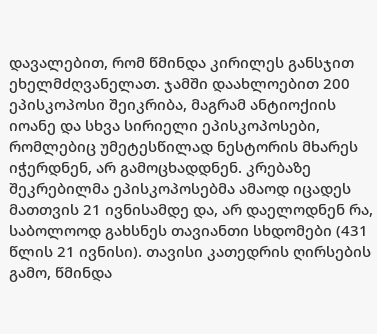დავალებით, რომ წმინდა კირილეს განსჯით ეხელმძღვანელათ. ჯამში დაახლოებით 200 ეპისკოპოსი შეიკრიბა, მაგრამ ანტიოქიის იოანე და სხვა სირიელი ეპისკოპოსები, რომლებიც უმეტესწილად ნესტორის მხარეს იჭერდნენ, არ გამოცხადდნენ. კრებაზე შეკრებილმა ეპისკოპოსებმა ამაოდ იცადეს მათთვის 21 ივნისამდე და, არ დაელოდნენ რა, საბოლოოდ გახსნეს თავიანთი სხდომები (431 წლის 21 ივნისი). თავისი კათედრის ღირსების გამო, წმინდა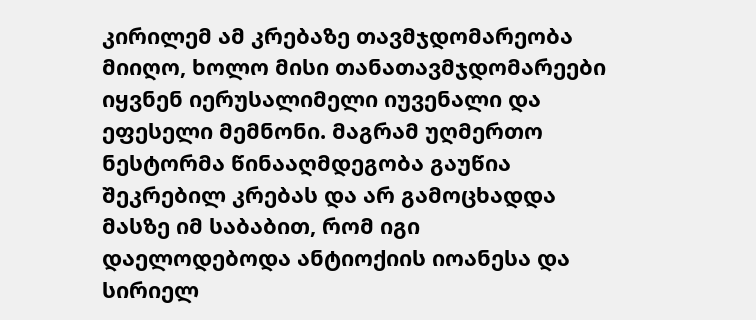კირილემ ამ კრებაზე თავმჯდომარეობა მიიღო, ხოლო მისი თანათავმჯდომარეები იყვნენ იერუსალიმელი იუვენალი და ეფესელი მემნონი. მაგრამ უღმერთო ნესტორმა წინააღმდეგობა გაუწია შეკრებილ კრებას და არ გამოცხადდა მასზე იმ საბაბით, რომ იგი დაელოდებოდა ანტიოქიის იოანესა და სირიელ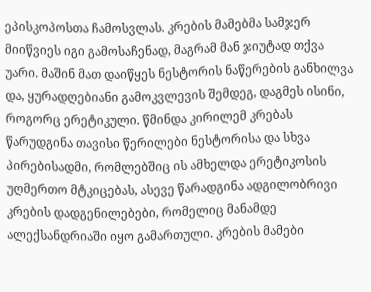ეპისკოპოსთა ჩამოსვლას. კრების მამებმა სამჯერ მიიწვიეს იგი გამოსაჩენად, მაგრამ მან ჯიუტად თქვა უარი. მაშინ მათ დაიწყეს ნესტორის ნაწერების განხილვა და, ყურადღებიანი გამოკვლევის შემდეგ, დაგმეს ისინი, როგორც ერეტიკული. წმინდა კირილემ კრებას წარუდგინა თავისი წერილები ნესტორისა და სხვა პირებისადმი, რომლებშიც ის ამხელდა ერეტიკოსის უღმერთო მტკიცებას, ასევე წარადგინა ადგილობრივი კრების დადგენილებები, რომელიც მანამდე ალექსანდრიაში იყო გამართული. კრების მამები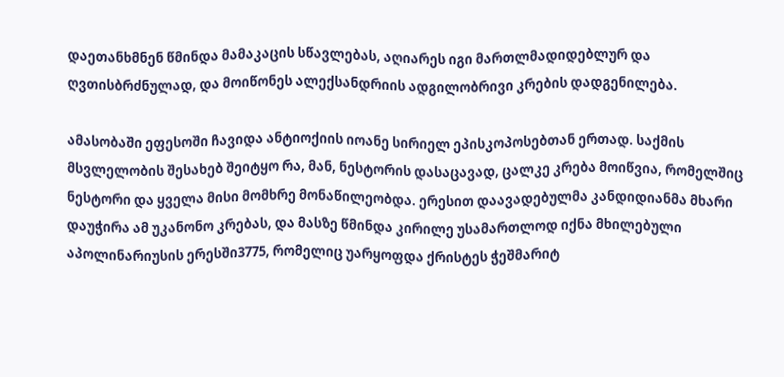დაეთანხმნენ წმინდა მამაკაცის სწავლებას, აღიარეს იგი მართლმადიდებლურ და ღვთისბრძნულად, და მოიწონეს ალექსანდრიის ადგილობრივი კრების დადგენილება.

ამასობაში ეფესოში ჩავიდა ანტიოქიის იოანე სირიელ ეპისკოპოსებთან ერთად. საქმის მსვლელობის შესახებ შეიტყო რა, მან, ნესტორის დასაცავად, ცალკე კრება მოიწვია, რომელშიც ნესტორი და ყველა მისი მომხრე მონაწილეობდა. ერესით დაავადებულმა კანდიდიანმა მხარი დაუჭირა ამ უკანონო კრებას, და მასზე წმინდა კირილე უსამართლოდ იქნა მხილებული აპოლინარიუსის ერესში3775, რომელიც უარყოფდა ქრისტეს ჭეშმარიტ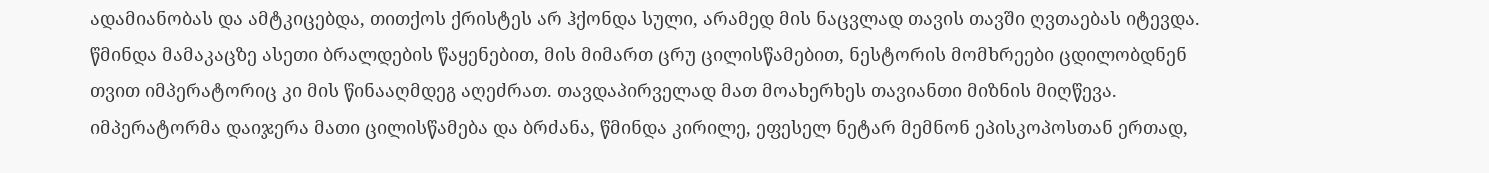ადამიანობას და ამტკიცებდა, თითქოს ქრისტეს არ ჰქონდა სული, არამედ მის ნაცვლად თავის თავში ღვთაებას იტევდა. წმინდა მამაკაცზე ასეთი ბრალდების წაყენებით, მის მიმართ ცრუ ცილისწამებით, ნესტორის მომხრეები ცდილობდნენ თვით იმპერატორიც კი მის წინააღმდეგ აღეძრათ. თავდაპირველად მათ მოახერხეს თავიანთი მიზნის მიღწევა. იმპერატორმა დაიჯერა მათი ცილისწამება და ბრძანა, წმინდა კირილე, ეფესელ ნეტარ მემნონ ეპისკოპოსთან ერთად,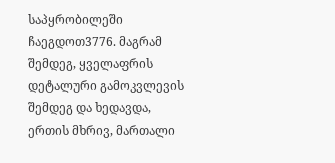საპყრობილეში ჩაეგდოთ3776. მაგრამ შემდეგ, ყველაფრის დეტალური გამოკვლევის შემდეგ და ხედავდა, ერთის მხრივ, მართალი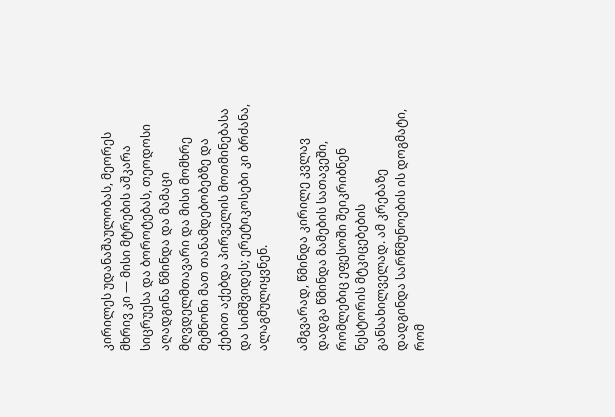კირილეს უდანაშაულობას, მეორეს მხრივ კი — მისი მტრების აშკარა სიცრუესა და ბოროტებას, თეოდოსი აღადგინა წმინდა და მამაცი მღვდელმთავარი და მისი მომხრე მემნონი მათ თანამდებობებზე და ქებით აქებდა პირველის მოთმინებასა და სიმშვიდეს; ერეტიკოსები კი ბრძანა, ალაგმულიყვნენ.

ამგვარად, წმინდა კირილე კვლავ დადგა წმინდა მამების სათავეში, რომლებიც ეფესოში შეიკრიბნენ ნესტორის მტკიცებების განსახილველად. ამ კრებაზე დადგინდა სარწმუნოების ის დოგმატი, რომ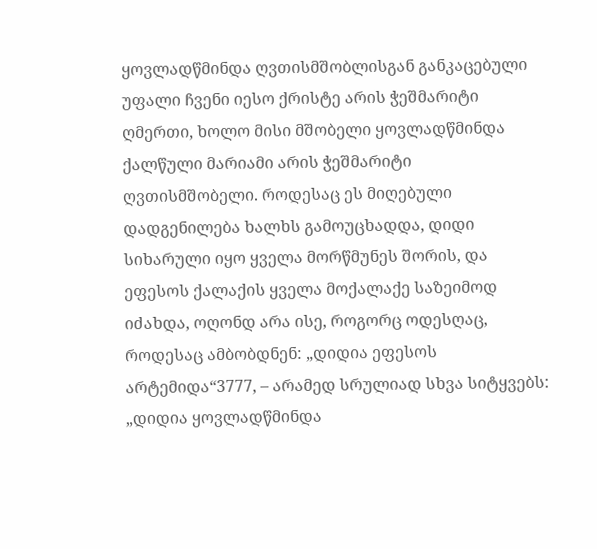ყოვლადწმინდა ღვთისმშობლისგან განკაცებული უფალი ჩვენი იესო ქრისტე არის ჭეშმარიტი ღმერთი, ხოლო მისი მშობელი ყოვლადწმინდა ქალწული მარიამი არის ჭეშმარიტი ღვთისმშობელი. როდესაც ეს მიღებული დადგენილება ხალხს გამოუცხადდა, დიდი სიხარული იყო ყველა მორწმუნეს შორის, და ეფესოს ქალაქის ყველა მოქალაქე საზეიმოდ იძახდა, ოღონდ არა ისე, როგორც ოდესღაც, როდესაც ამბობდნენ: „დიდია ეფესოს არტემიდა“3777, – არამედ სრულიად სხვა სიტყვებს: „დიდია ყოვლადწმინდა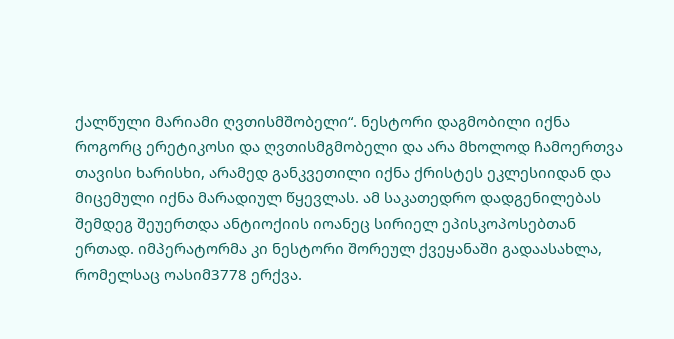ქალწული მარიამი ღვთისმშობელი“. ნესტორი დაგმობილი იქნა როგორც ერეტიკოსი და ღვთისმგმობელი და არა მხოლოდ ჩამოერთვა თავისი ხარისხი, არამედ განკვეთილი იქნა ქრისტეს ეკლესიიდან და მიცემული იქნა მარადიულ წყევლას. ამ საკათედრო დადგენილებას შემდეგ შეუერთდა ანტიოქიის იოანეც სირიელ ეპისკოპოსებთან ერთად. იმპერატორმა კი ნესტორი შორეულ ქვეყანაში გადაასახლა, რომელსაც ოასიმ3778 ერქვა.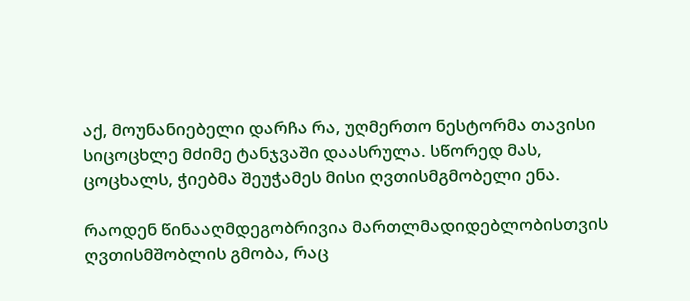აქ, მოუნანიებელი დარჩა რა, უღმერთო ნესტორმა თავისი სიცოცხლე მძიმე ტანჯვაში დაასრულა. სწორედ მას, ცოცხალს, ჭიებმა შეუჭამეს მისი ღვთისმგმობელი ენა.

რაოდენ წინააღმდეგობრივია მართლმადიდებლობისთვის ღვთისმშობლის გმობა, რაც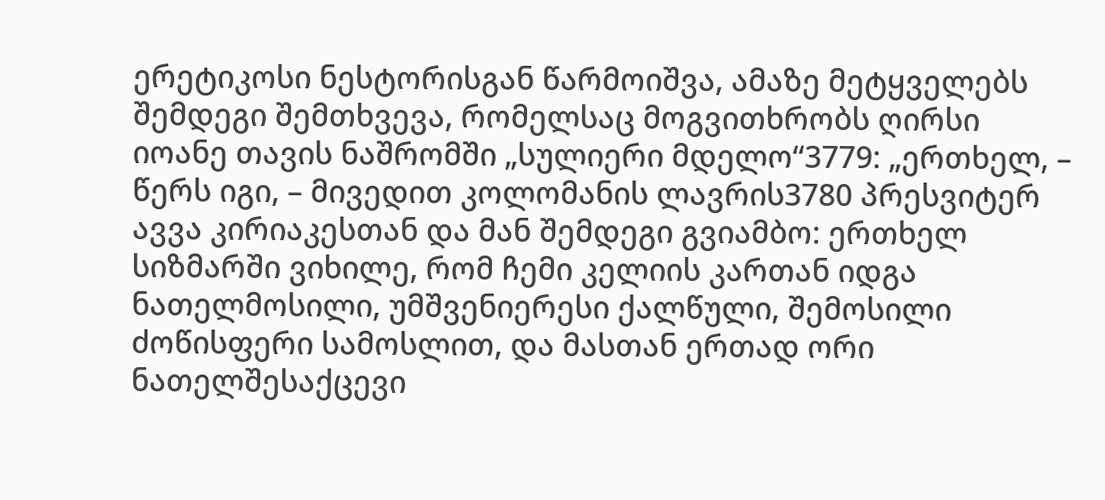ერეტიკოსი ნესტორისგან წარმოიშვა, ამაზე მეტყველებს შემდეგი შემთხვევა, რომელსაც მოგვითხრობს ღირსი იოანე თავის ნაშრომში „სულიერი მდელო“3779: „ერთხელ, – წერს იგი, – მივედით კოლომანის ლავრის3780 პრესვიტერ ავვა კირიაკესთან და მან შემდეგი გვიამბო: ერთხელ სიზმარში ვიხილე, რომ ჩემი კელიის კართან იდგა ნათელმოსილი, უმშვენიერესი ქალწული, შემოსილი ძოწისფერი სამოსლით, და მასთან ერთად ორი ნათელშესაქცევი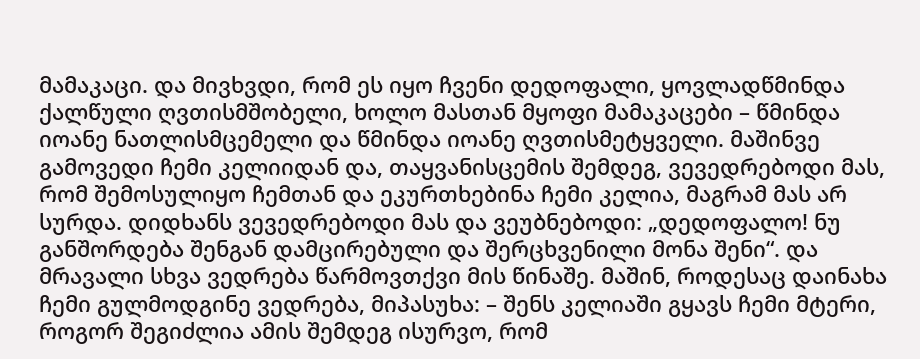მამაკაცი. და მივხვდი, რომ ეს იყო ჩვენი დედოფალი, ყოვლადწმინდა ქალწული ღვთისმშობელი, ხოლო მასთან მყოფი მამაკაცები – წმინდა იოანე ნათლისმცემელი და წმინდა იოანე ღვთისმეტყველი. მაშინვე გამოვედი ჩემი კელიიდან და, თაყვანისცემის შემდეგ, ვევედრებოდი მას, რომ შემოსულიყო ჩემთან და ეკურთხებინა ჩემი კელია, მაგრამ მას არ სურდა. დიდხანს ვევედრებოდი მას და ვეუბნებოდი: „დედოფალო! ნუ განშორდება შენგან დამცირებული და შერცხვენილი მონა შენი“. და მრავალი სხვა ვედრება წარმოვთქვი მის წინაშე. მაშინ, როდესაც დაინახა ჩემი გულმოდგინე ვედრება, მიპასუხა: – შენს კელიაში გყავს ჩემი მტერი, როგორ შეგიძლია ამის შემდეგ ისურვო, რომ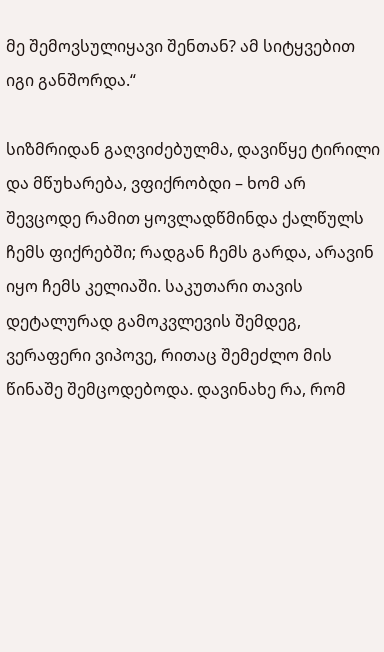მე შემოვსულიყავი შენთან? ამ სიტყვებით იგი განშორდა.“

სიზმრიდან გაღვიძებულმა, დავიწყე ტირილი და მწუხარება, ვფიქრობდი – ხომ არ შევცოდე რამით ყოვლადწმინდა ქალწულს ჩემს ფიქრებში; რადგან ჩემს გარდა, არავინ იყო ჩემს კელიაში. საკუთარი თავის დეტალურად გამოკვლევის შემდეგ, ვერაფერი ვიპოვე, რითაც შემეძლო მის წინაშე შემცოდებოდა. დავინახე რა, რომ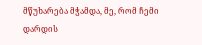მწუხარება მჭამდა, მე, რომ ჩემი დარდის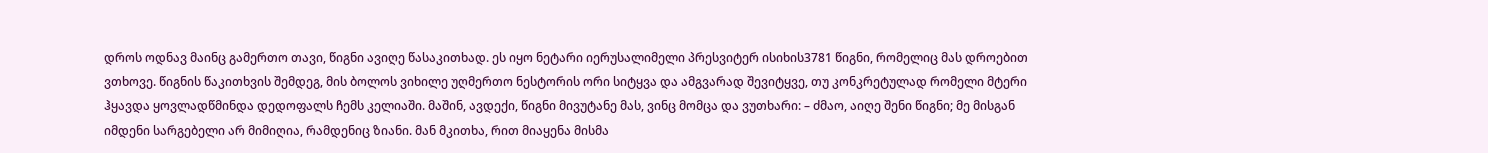დროს ოდნავ მაინც გამერთო თავი, წიგნი ავიღე წასაკითხად. ეს იყო ნეტარი იერუსალიმელი პრესვიტერ ისიხის3781 წიგნი, რომელიც მას დროებით ვთხოვე. წიგნის წაკითხვის შემდეგ, მის ბოლოს ვიხილე უღმერთო ნესტორის ორი სიტყვა და ამგვარად შევიტყვე, თუ კონკრეტულად რომელი მტერი ჰყავდა ყოვლადწმინდა დედოფალს ჩემს კელიაში. მაშინ, ავდექი, წიგნი მივუტანე მას, ვინც მომცა და ვუთხარი: – ძმაო, აიღე შენი წიგნი; მე მისგან იმდენი სარგებელი არ მიმიღია, რამდენიც ზიანი. მან მკითხა, რით მიაყენა მისმა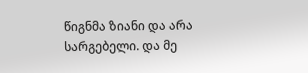წიგნმა ზიანი და არა სარგებელი. და მე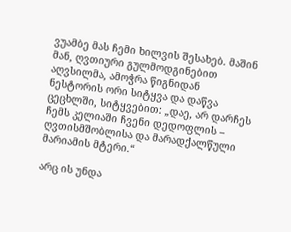ვუამბე მას ჩემი ხილვის შესახებ. მაშინ მან, ღვთიური გულმოდგინებით აღვსილმა, ამოჭრა წიგნიდან ნესტორის ორი სიტყვა და დაწვა ცეცხლში, სიტყვებით: „დაე, არ დარჩეს ჩემს კელიაში ჩვენი დედოფლის – ღვთისმშობლისა და მარადქალწული მარიამის მტერი.“

არც ის უნდა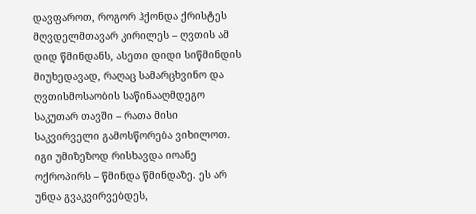დავფაროთ, როგორ ჰქონდა ქრისტეს მღვდელმთავარ კირილეს – ღვთის ამ დიდ წმინდანს, ასეთი დიდი სიწმინდის მიუხედავად, რაღაც სამარცხვინო და ღვთისმოსაობის საწინააღმდეგო საკუთარ თავში – რათა მისი საკვირველი გამოსწორება ვიხილოთ. იგი უმიზეზოდ რისხავდა იოანე ოქროპირს – წმინდა წმინდაზე. ეს არ უნდა გვაკვირვებდეს,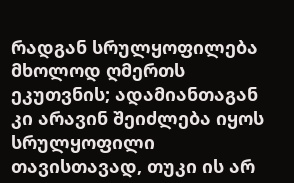რადგან სრულყოფილება მხოლოდ ღმერთს ეკუთვნის; ადამიანთაგან კი არავინ შეიძლება იყოს სრულყოფილი თავისთავად, თუკი ის არ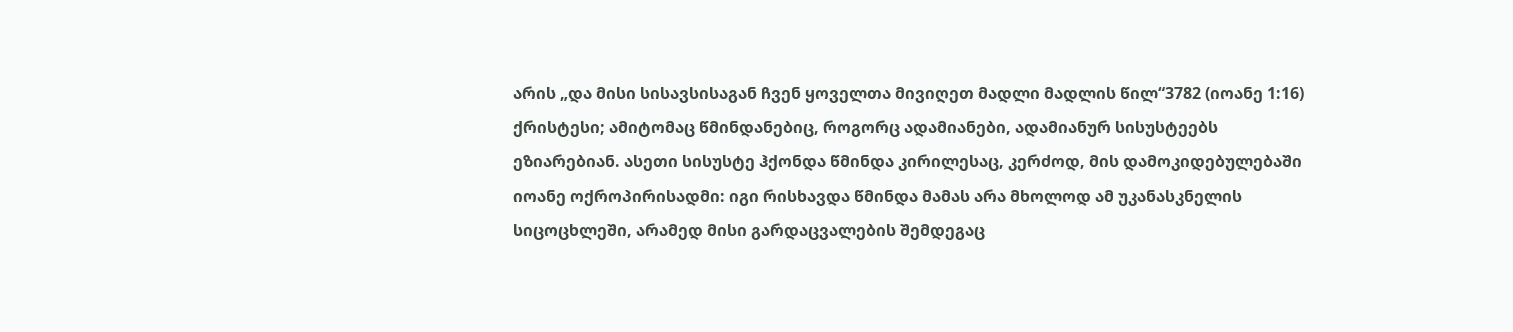არის „და მისი სისავსისაგან ჩვენ ყოველთა მივიღეთ მადლი მადლის წილ“3782 (იოანე 1:16) ქრისტესი; ამიტომაც წმინდანებიც, როგორც ადამიანები, ადამიანურ სისუსტეებს ეზიარებიან. ასეთი სისუსტე ჰქონდა წმინდა კირილესაც, კერძოდ, მის დამოკიდებულებაში იოანე ოქროპირისადმი: იგი რისხავდა წმინდა მამას არა მხოლოდ ამ უკანასკნელის სიცოცხლეში, არამედ მისი გარდაცვალების შემდეგაც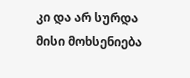კი და არ სურდა მისი მოხსენიება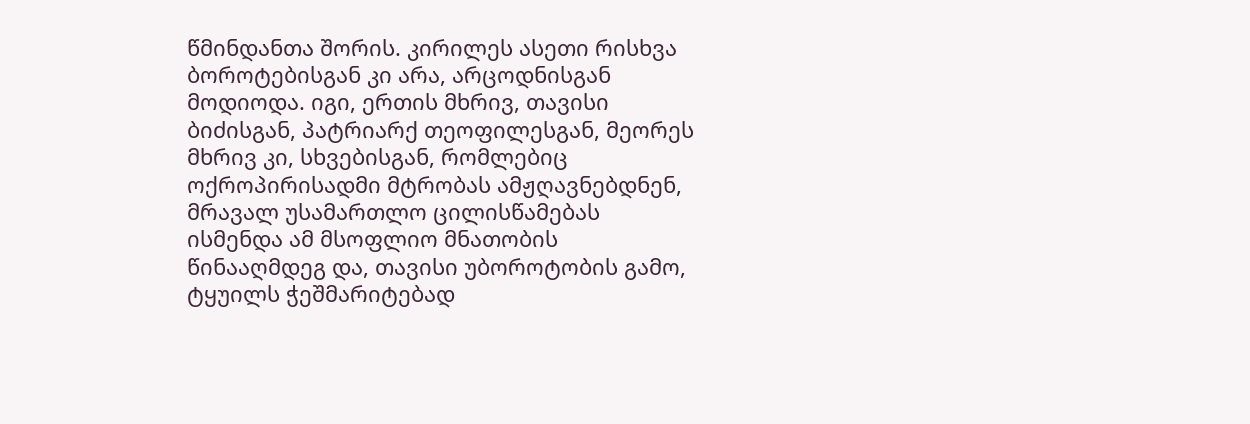წმინდანთა შორის. კირილეს ასეთი რისხვა ბოროტებისგან კი არა, არცოდნისგან მოდიოდა. იგი, ერთის მხრივ, თავისი ბიძისგან, პატრიარქ თეოფილესგან, მეორეს მხრივ კი, სხვებისგან, რომლებიც ოქროპირისადმი მტრობას ამჟღავნებდნენ, მრავალ უსამართლო ცილისწამებას ისმენდა ამ მსოფლიო მნათობის წინააღმდეგ და, თავისი უბოროტობის გამო, ტყუილს ჭეშმარიტებად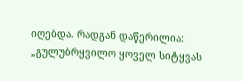იღებდა. რადგან დაწერილია: „გულუბრყვილო ყოველ სიტყვას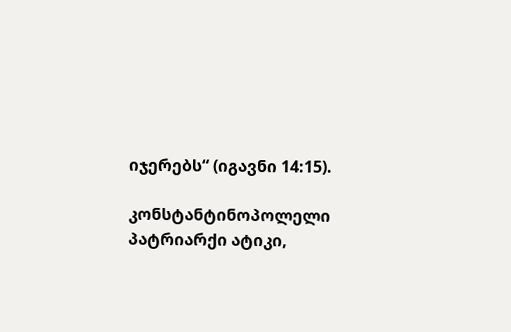იჯერებს“ (იგავნი 14:15).

კონსტანტინოპოლელი პატრიარქი ატიკი,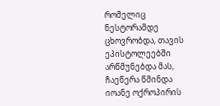რომელიც ნესტორამდე ცხოვრობდა, თავის ეპისტოლეებში არწმუნებდა მას, ჩაეწერა წმინდა იოანე ოქროპირის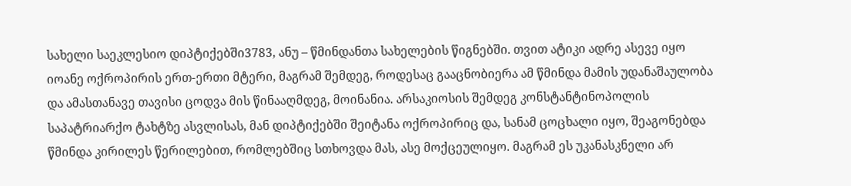სახელი საეკლესიო დიპტიქებში3783, ანუ – წმინდანთა სახელების წიგნებში. თვით ატიკი ადრე ასევე იყო იოანე ოქროპირის ერთ-ერთი მტერი, მაგრამ შემდეგ, როდესაც გააცნობიერა ამ წმინდა მამის უდანაშაულობა და ამასთანავე თავისი ცოდვა მის წინააღმდეგ, მოინანია. არსაკიოსის შემდეგ კონსტანტინოპოლის საპატრიარქო ტახტზე ასვლისას, მან დიპტიქებში შეიტანა ოქროპირიც და, სანამ ცოცხალი იყო, შეაგონებდა წმინდა კირილეს წერილებით, რომლებშიც სთხოვდა მას, ასე მოქცეულიყო. მაგრამ ეს უკანასკნელი არ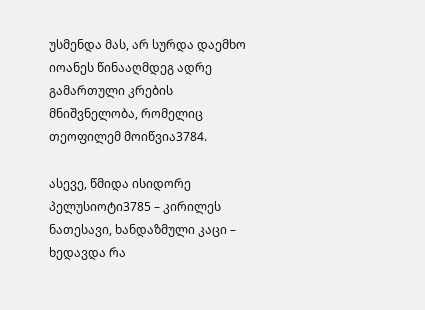უსმენდა მას, არ სურდა დაემხო იოანეს წინააღმდეგ ადრე გამართული კრების მნიშვნელობა, რომელიც თეოფილემ მოიწვია3784.

ასევე, წმიდა ისიდორე პელუსიოტი3785 – კირილეს ნათესავი, ხანდაზმული კაცი – ხედავდა რა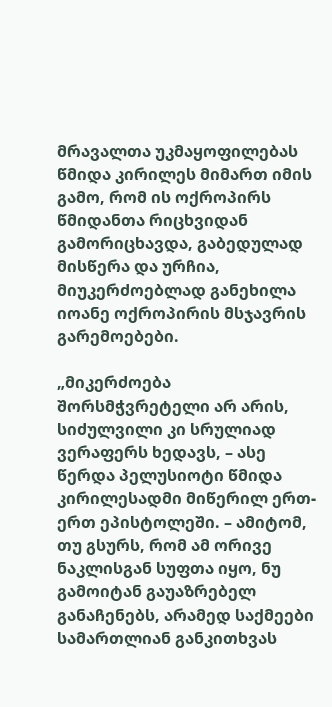მრავალთა უკმაყოფილებას წმიდა კირილეს მიმართ იმის გამო, რომ ის ოქროპირს წმიდანთა რიცხვიდან გამორიცხავდა, გაბედულად მისწერა და ურჩია, მიუკერძოებლად განეხილა იოანე ოქროპირის მსჯავრის გარემოებები.

„მიკერძოება შორსმჭვრეტელი არ არის, სიძულვილი კი სრულიად ვერაფერს ხედავს, – ასე წერდა პელუსიოტი წმიდა კირილესადმი მიწერილ ერთ-ერთ ეპისტოლეში. – ამიტომ, თუ გსურს, რომ ამ ორივე ნაკლისგან სუფთა იყო, ნუ გამოიტან გაუაზრებელ განაჩენებს, არამედ საქმეები სამართლიან განკითხვას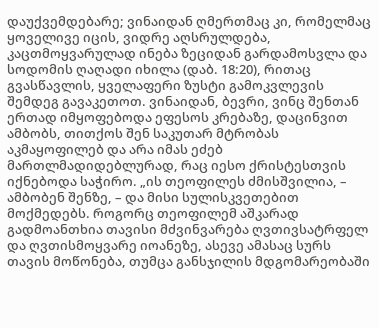დაუქვემდებარე; ვინაიდან ღმერთმაც კი, რომელმაც ყოველივე იცის, ვიდრე აღსრულდება, კაცთმოყვარულად ინება ზეციდან გარდამოსვლა და სოდომის ღაღადი იხილა (დაბ. 18:20), რითაც გვასწავლის, ყველაფერი ზუსტი გამოკვლევის შემდეგ გავაკეთოთ. ვინაიდან, ბევრი, ვინც შენთან ერთად იმყოფებოდა ეფესოს კრებაზე, დაცინვით ამბობს, თითქოს შენ საკუთარ მტრობას აკმაყოფილებ და არა იმას ეძებ მართლმადიდებლურად, რაც იესო ქრისტესთვის იქნებოდა საჭირო. „ის თეოფილეს ძმისშვილია, – ამბობენ შენზე, – და მისი სულისკვეთებით მოქმედებს. როგორც თეოფილემ აშკარად გადმოანთხია თავისი მძვინვარება ღვთივსატრფელ და ღვთისმოყვარე იოანეზე, ასევე ამასაც სურს თავის მოწონება, თუმცა განსჯილის მდგომარეობაში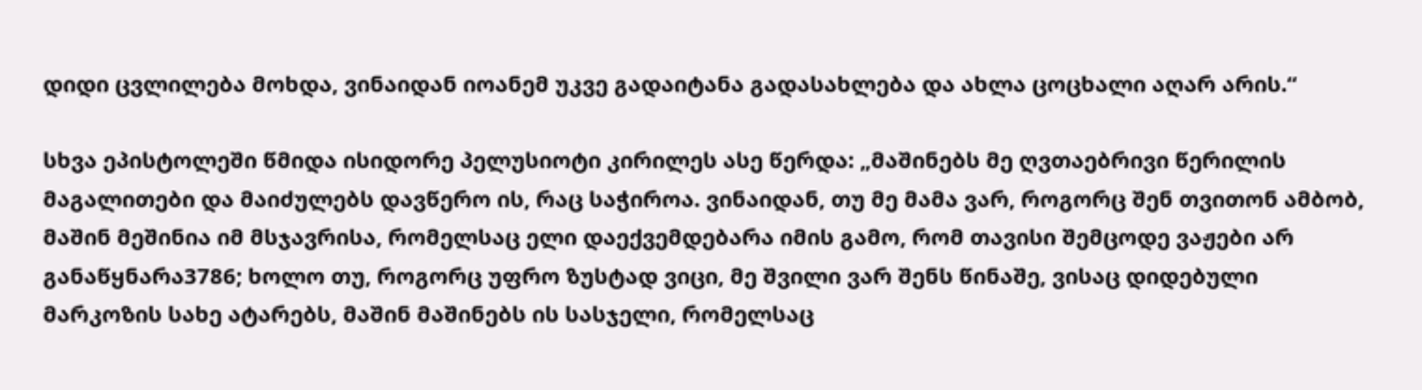დიდი ცვლილება მოხდა, ვინაიდან იოანემ უკვე გადაიტანა გადასახლება და ახლა ცოცხალი აღარ არის.“

სხვა ეპისტოლეში წმიდა ისიდორე პელუსიოტი კირილეს ასე წერდა: „მაშინებს მე ღვთაებრივი წერილის მაგალითები და მაიძულებს დავწერო ის, რაც საჭიროა. ვინაიდან, თუ მე მამა ვარ, როგორც შენ თვითონ ამბობ, მაშინ მეშინია იმ მსჯავრისა, რომელსაც ელი დაექვემდებარა იმის გამო, რომ თავისი შემცოდე ვაჟები არ განაწყნარა3786; ხოლო თუ, როგორც უფრო ზუსტად ვიცი, მე შვილი ვარ შენს წინაშე, ვისაც დიდებული მარკოზის სახე ატარებს, მაშინ მაშინებს ის სასჯელი, რომელსაც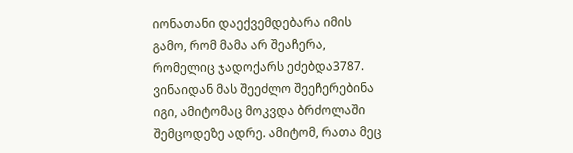იონათანი დაექვემდებარა იმის გამო, რომ მამა არ შეაჩერა, რომელიც ჯადოქარს ეძებდა3787. ვინაიდან მას შეეძლო შეეჩერებინა იგი, ამიტომაც მოკვდა ბრძოლაში შემცოდეზე ადრე. ამიტომ, რათა მეც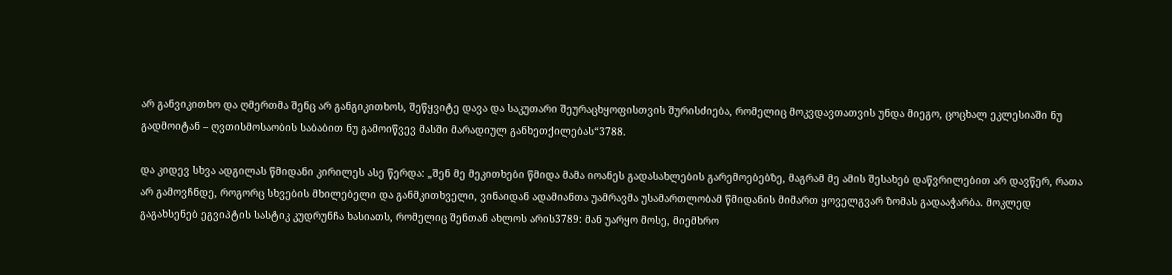არ განვიკითხო და ღმერთმა შენც არ განგიკითხოს, შეწყვიტე დავა და საკუთარი შეურაცხყოფისთვის შურისძიება, რომელიც მოკვდავთათვის უნდა მიეგო, ცოცხალ ეკლესიაში ნუ გადმოიტან – ღვთისმოსაობის საბაბით ნუ გამოიწვევ მასში მარადიულ განხეთქილებას“3788.

და კიდევ სხვა ადგილას წმიდანი კირილეს ასე წერდა: „შენ მე მეკითხები წმიდა მამა იოანეს გადასახლების გარემოებებზე, მაგრამ მე ამის შესახებ დაწვრილებით არ დავწერ, რათა არ გამოვჩნდე, როგორც სხვების მხილებელი და განმკითხველი, ვინაიდან ადამიანთა უამრავმა უსამართლობამ წმიდანის მიმართ ყოველგვარ ზომას გადააჭარბა. მოკლედ გაგახსენებ ეგვიპტის სასტიკ კუდრუნჩა ხასიათს, რომელიც შენთან ახლოს არის3789: მან უარყო მოსე, მიემხრო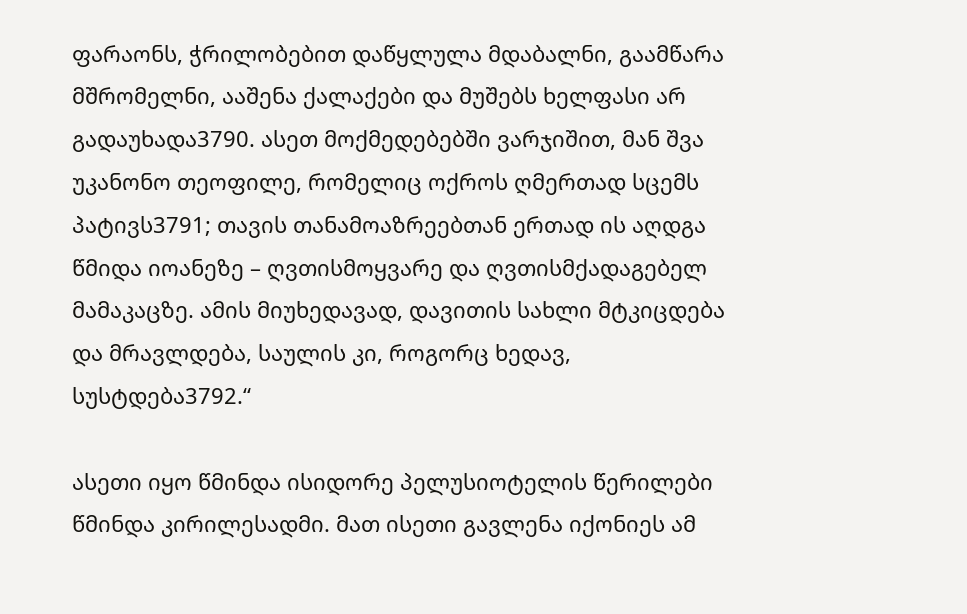ფარაონს, ჭრილობებით დაწყლულა მდაბალნი, გაამწარა მშრომელნი, ააშენა ქალაქები და მუშებს ხელფასი არ გადაუხადა3790. ასეთ მოქმედებებში ვარჯიშით, მან შვა უკანონო თეოფილე, რომელიც ოქროს ღმერთად სცემს პატივს3791; თავის თანამოაზრეებთან ერთად ის აღდგა წმიდა იოანეზე – ღვთისმოყვარე და ღვთისმქადაგებელ მამაკაცზე. ამის მიუხედავად, დავითის სახლი მტკიცდება და მრავლდება, საულის კი, როგორც ხედავ, სუსტდება3792.“

ასეთი იყო წმინდა ისიდორე პელუსიოტელის წერილები წმინდა კირილესადმი. მათ ისეთი გავლენა იქონიეს ამ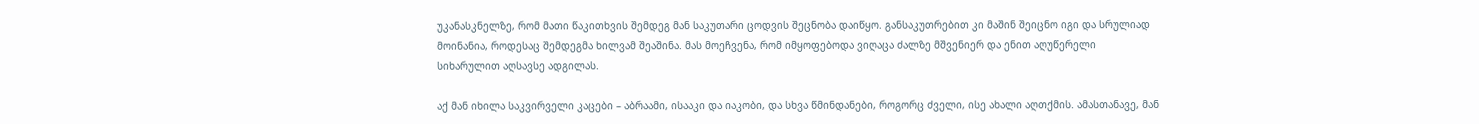უკანასკნელზე, რომ მათი წაკითხვის შემდეგ მან საკუთარი ცოდვის შეცნობა დაიწყო. განსაკუთრებით კი მაშინ შეიცნო იგი და სრულიად მოინანია, როდესაც შემდეგმა ხილვამ შეაშინა. მას მოეჩვენა, რომ იმყოფებოდა ვიღაცა ძალზე მშვენიერ და ენით აღუწერელი სიხარულით აღსავსე ადგილას.

აქ მან იხილა საკვირველი კაცები – აბრაამი, ისააკი და იაკობი, და სხვა წმინდანები, როგორც ძველი, ისე ახალი აღთქმის. ამასთანავე, მან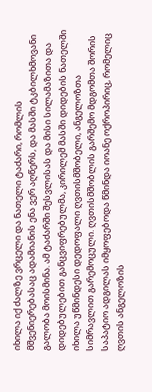იხილა იქ ძალზე ვრცელი და ნათელი ტაძარი, რომლის მშვენიერებასაც ადამიანის ენა ვერ აღწერს, და მასში ტკბილხმოვანი გალობა მოისმინა. ამ ტაძარში შესვლისას და მისი სილამაზითა და დიდებულებით განცვიფრებულმა, კირილემ მასში დიდების ნათელში იხილა უწმინდესი დედოფალი ღვთისმშობელი, ანგელოზთა სიმრავლით გარემოცული. ღვთისმშობლის გარშემო მდგომთა შორის საპატიო ადგილას იმყოფებოდა წმინდა იოანე ოქროპირიც, რომელიც ღვთის ანგელოზის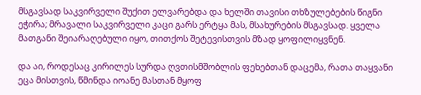მსგავსად საკვირველი შუქით ელვარებდა და ხელში თავისი თხზულებების წიგნი ეჭირა; მრავალი საკვირველი კაცი გარს ერტყა მას, მსახურების მსგავსად. ყველა მათგანი შეიარაღებული იყო, თითქოს შეტევისთვის მზად ყოფილიყვნენ.

და აი, როდესაც კირილეს სურდა ღვთისმშობლის ფეხებთან დაცემა, რათა თაყვანი ეცა მისთვის, წმინდა იოანე მასთან მყოფ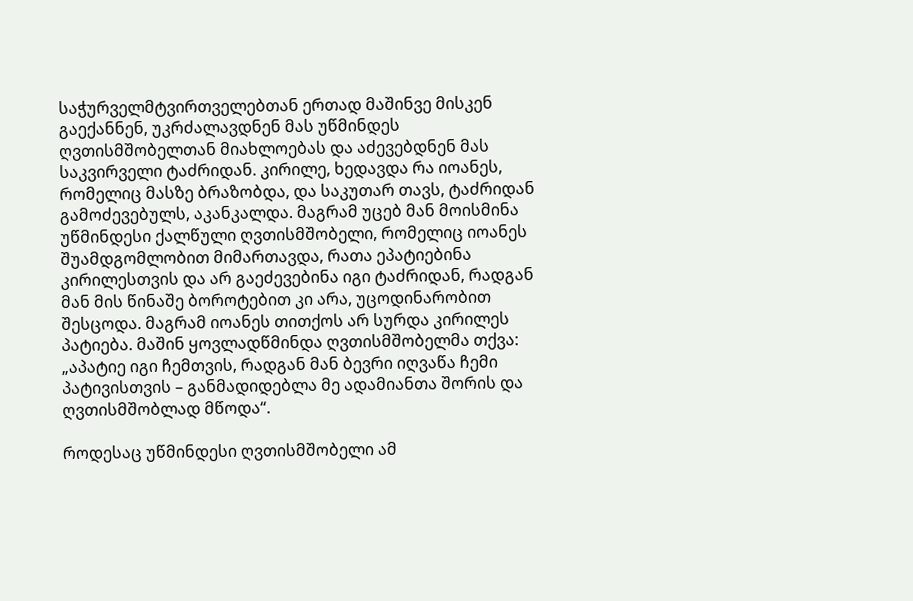საჭურველმტვირთველებთან ერთად მაშინვე მისკენ გაექანნენ, უკრძალავდნენ მას უწმინდეს ღვთისმშობელთან მიახლოებას და აძევებდნენ მას საკვირველი ტაძრიდან. კირილე, ხედავდა რა იოანეს, რომელიც მასზე ბრაზობდა, და საკუთარ თავს, ტაძრიდან გამოძევებულს, აკანკალდა. მაგრამ უცებ მან მოისმინა უწმინდესი ქალწული ღვთისმშობელი, რომელიც იოანეს შუამდგომლობით მიმართავდა, რათა ეპატიებინა კირილესთვის და არ გაეძევებინა იგი ტაძრიდან, რადგან მან მის წინაშე ბოროტებით კი არა, უცოდინარობით შესცოდა. მაგრამ იოანეს თითქოს არ სურდა კირილეს პატიება. მაშინ ყოვლადწმინდა ღვთისმშობელმა თქვა: „აპატიე იგი ჩემთვის, რადგან მან ბევრი იღვაწა ჩემი პატივისთვის – განმადიდებლა მე ადამიანთა შორის და ღვთისმშობლად მწოდა“.

როდესაც უწმინდესი ღვთისმშობელი ამ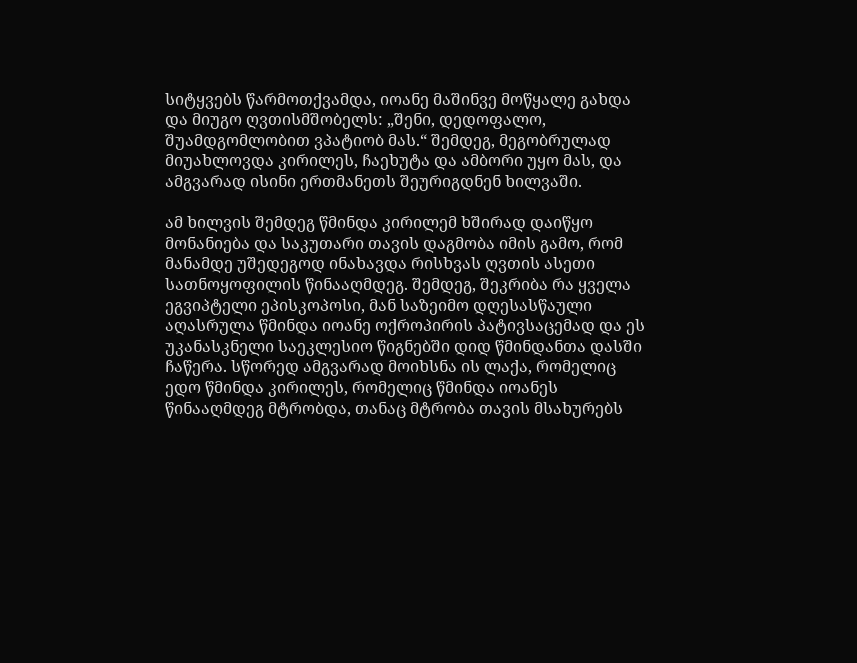სიტყვებს წარმოთქვამდა, იოანე მაშინვე მოწყალე გახდა და მიუგო ღვთისმშობელს: „შენი, დედოფალო, შუამდგომლობით ვპატიობ მას.“ შემდეგ, მეგობრულად მიუახლოვდა კირილეს, ჩაეხუტა და ამბორი უყო მას, და ამგვარად ისინი ერთმანეთს შეურიგდნენ ხილვაში.

ამ ხილვის შემდეგ წმინდა კირილემ ხშირად დაიწყო მონანიება და საკუთარი თავის დაგმობა იმის გამო, რომ მანამდე უშედეგოდ ინახავდა რისხვას ღვთის ასეთი სათნოყოფილის წინააღმდეგ. შემდეგ, შეკრიბა რა ყველა ეგვიპტელი ეპისკოპოსი, მან საზეიმო დღესასწაული აღასრულა წმინდა იოანე ოქროპირის პატივსაცემად და ეს უკანასკნელი საეკლესიო წიგნებში დიდ წმინდანთა დასში ჩაწერა. სწორედ ამგვარად მოიხსნა ის ლაქა, რომელიც ედო წმინდა კირილეს, რომელიც წმინდა იოანეს წინააღმდეგ მტრობდა, თანაც მტრობა თავის მსახურებს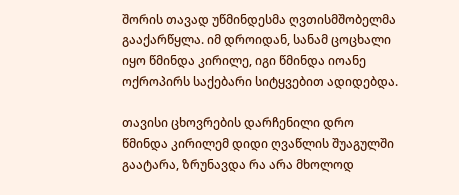შორის თავად უწმინდესმა ღვთისმშობელმა გააქარწყლა. იმ დროიდან, სანამ ცოცხალი იყო წმინდა კირილე, იგი წმინდა იოანე ოქროპირს საქებარი სიტყვებით ადიდებდა.

თავისი ცხოვრების დარჩენილი დრო წმინდა კირილემ დიდი ღვაწლის შუაგულში გაატარა, ზრუნავდა რა არა მხოლოდ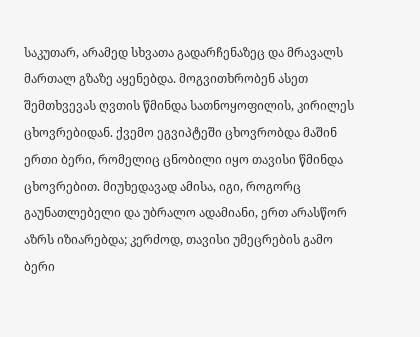საკუთარ, არამედ სხვათა გადარჩენაზეც და მრავალს მართალ გზაზე აყენებდა. მოგვითხრობენ ასეთ შემთხვევას ღვთის წმინდა სათნოყოფილის, კირილეს ცხოვრებიდან. ქვემო ეგვიპტეში ცხოვრობდა მაშინ ერთი ბერი, რომელიც ცნობილი იყო თავისი წმინდა ცხოვრებით. მიუხედავად ამისა, იგი, როგორც გაუნათლებელი და უბრალო ადამიანი, ერთ არასწორ აზრს იზიარებდა; კერძოდ, თავისი უმეცრების გამო ბერი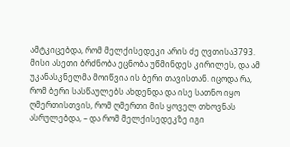ამტკიცებდა, რომ მელქისედეკი არის ძე ღვთისა3793. მისი ასეთი ბრძნობა ეცნობა უწმინდეს კირილეს, და ამ უკანასკნელმა მოიწვია ის ბერი თავისთან. იცოდა რა, რომ ბერი სასწაულებს ახდენდა და ისე სათნო იყო ღმერთისთვის, რომ ღმერთი მის ყოველ თხოვნას ასრულებდა, – და რომ მელქისედეკზე იგი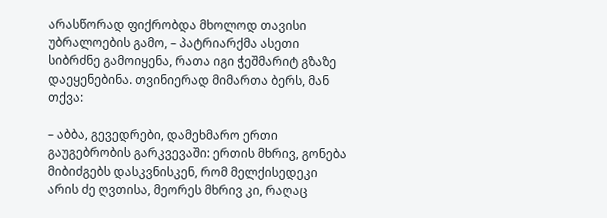არასწორად ფიქრობდა მხოლოდ თავისი უბრალოების გამო, – პატრიარქმა ასეთი სიბრძნე გამოიყენა, რათა იგი ჭეშმარიტ გზაზე დაეყენებინა. თვინიერად მიმართა ბერს, მან თქვა:

– აბბა, გევედრები, დამეხმარო ერთი გაუგებრობის გარკვევაში: ერთის მხრივ, გონება მიბიძგებს დასკვნისკენ, რომ მელქისედეკი არის ძე ღვთისა, მეორეს მხრივ კი, რაღაც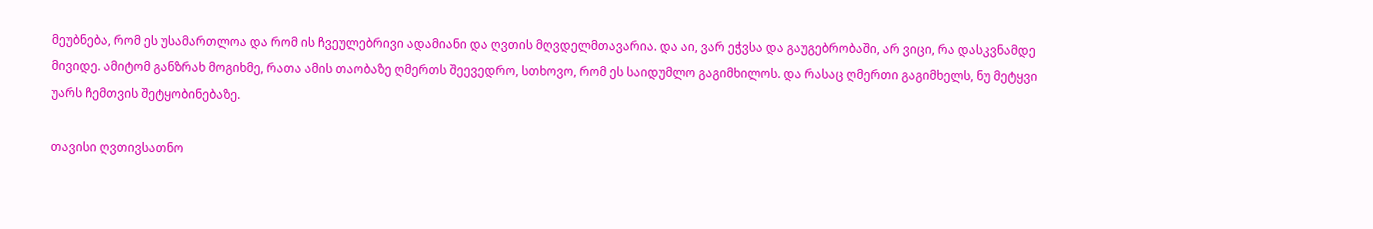მეუბნება, რომ ეს უსამართლოა და რომ ის ჩვეულებრივი ადამიანი და ღვთის მღვდელმთავარია. და აი, ვარ ეჭვსა და გაუგებრობაში, არ ვიცი, რა დასკვნამდე მივიდე. ამიტომ განზრახ მოგიხმე, რათა ამის თაობაზე ღმერთს შეევედრო, სთხოვო, რომ ეს საიდუმლო გაგიმხილოს. და რასაც ღმერთი გაგიმხელს, ნუ მეტყვი უარს ჩემთვის შეტყობინებაზე.

თავისი ღვთივსათნო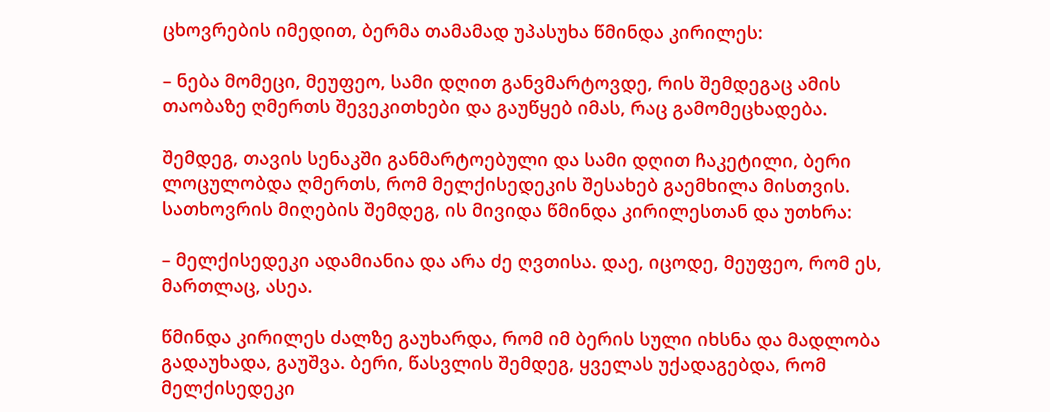ცხოვრების იმედით, ბერმა თამამად უპასუხა წმინდა კირილეს:

– ნება მომეცი, მეუფეო, სამი დღით განვმარტოვდე, რის შემდეგაც ამის თაობაზე ღმერთს შევეკითხები და გაუწყებ იმას, რაც გამომეცხადება.

შემდეგ, თავის სენაკში განმარტოებული და სამი დღით ჩაკეტილი, ბერი ლოცულობდა ღმერთს, რომ მელქისედეკის შესახებ გაემხილა მისთვის. სათხოვრის მიღების შემდეგ, ის მივიდა წმინდა კირილესთან და უთხრა:

– მელქისედეკი ადამიანია და არა ძე ღვთისა. დაე, იცოდე, მეუფეო, რომ ეს, მართლაც, ასეა.

წმინდა კირილეს ძალზე გაუხარდა, რომ იმ ბერის სული იხსნა და მადლობა გადაუხადა, გაუშვა. ბერი, წასვლის შემდეგ, ყველას უქადაგებდა, რომ მელქისედეკი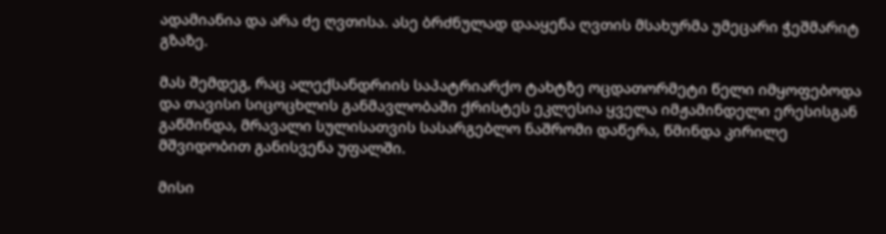ადამიანია და არა ძე ღვთისა. ასე ბრძნულად დააყენა ღვთის მსახურმა უმეცარი ჭეშმარიტ გზაზე.

მას შემდეგ, რაც ალექსანდრიის საპატრიარქო ტახტზე ოცდათორმეტი წელი იმყოფებოდა და თავისი სიცოცხლის განმავლობაში ქრისტეს ეკლესია ყველა იმჟამინდელი ერესისგან გაწმინდა, მრავალი სულისათვის სასარგებლო ნაშრომი დაწერა, წმინდა კირილე მშვიდობით განისვენა უფალში.

მისი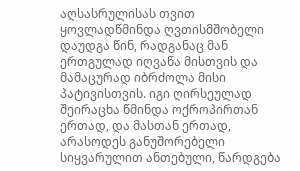აღსასრულისას თვით ყოვლადწმინდა ღვთისმშობელი დაუდგა წინ, რადგანაც მან ერთგულად იღვაწა მისთვის და მამაცურად იბრძოლა მისი პატივისთვის. იგი ღირსეულად შეირაცხა წმინდა ოქროპირთან ერთად, და მასთან ერთად, არასოდეს განუშორებელი სიყვარულით ანთებული, წარდგება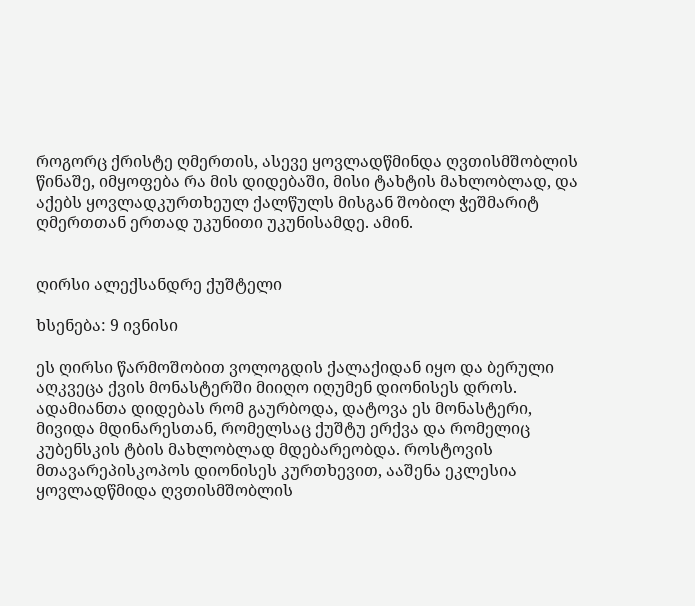როგორც ქრისტე ღმერთის, ასევე ყოვლადწმინდა ღვთისმშობლის წინაშე, იმყოფება რა მის დიდებაში, მისი ტახტის მახლობლად, და აქებს ყოვლადკურთხეულ ქალწულს მისგან შობილ ჭეშმარიტ ღმერთთან ერთად უკუნითი უკუნისამდე. ამინ.


ღირსი ალექსანდრე ქუშტელი

ხსენება: 9 ივნისი

ეს ღირსი წარმოშობით ვოლოგდის ქალაქიდან იყო და ბერული აღკვეცა ქვის მონასტერში მიიღო იღუმენ დიონისეს დროს. ადამიანთა დიდებას რომ გაურბოდა, დატოვა ეს მონასტერი, მივიდა მდინარესთან, რომელსაც ქუშტუ ერქვა და რომელიც კუბენსკის ტბის მახლობლად მდებარეობდა. როსტოვის მთავარეპისკოპოს დიონისეს კურთხევით, ააშენა ეკლესია ყოვლადწმიდა ღვთისმშობლის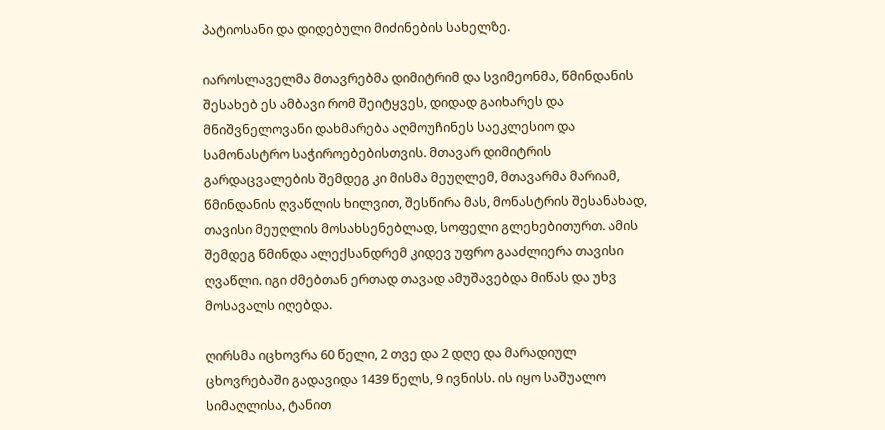პატიოსანი და დიდებული მიძინების სახელზე.

იაროსლაველმა მთავრებმა დიმიტრიმ და სვიმეონმა, წმინდანის შესახებ ეს ამბავი რომ შეიტყვეს, დიდად გაიხარეს და მნიშვნელოვანი დახმარება აღმოუჩინეს საეკლესიო და სამონასტრო საჭიროებებისთვის. მთავარ დიმიტრის გარდაცვალების შემდეგ კი მისმა მეუღლემ, მთავარმა მარიამ, წმინდანის ღვაწლის ხილვით, შესწირა მას, მონასტრის შესანახად, თავისი მეუღლის მოსახსენებლად, სოფელი გლეხებითურთ. ამის შემდეგ წმინდა ალექსანდრემ კიდევ უფრო გააძლიერა თავისი ღვაწლი. იგი ძმებთან ერთად თავად ამუშავებდა მიწას და უხვ მოსავალს იღებდა.

ღირსმა იცხოვრა 60 წელი, 2 თვე და 2 დღე და მარადიულ ცხოვრებაში გადავიდა 1439 წელს, 9 ივნისს. ის იყო საშუალო სიმაღლისა, ტანით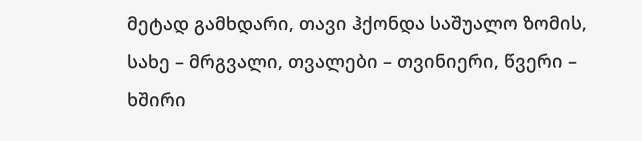მეტად გამხდარი, თავი ჰქონდა საშუალო ზომის, სახე – მრგვალი, თვალები – თვინიერი, წვერი – ხშირი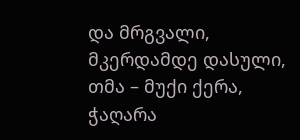და მრგვალი, მკერდამდე დასული, თმა – მუქი ქერა, ჭაღარა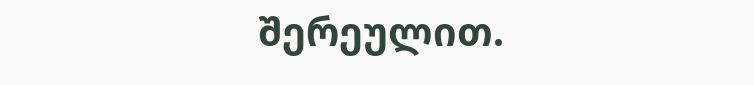შერეულით.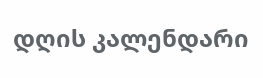დღის კალენდარი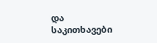და საკითხავები